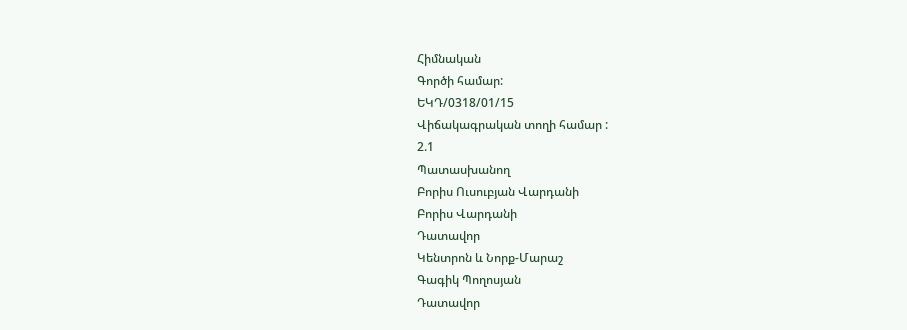Հիմնական
Գործի համար:
ԵԿԴ/0318/01/15
Վիճակագրական տողի համար :
2.1
Պատասխանող
Բորիս Ուսուբյան Վարդանի
Բորիս Վարդանի
Դատավոր
Կենտրոն և Նորք-Մարաշ
Գագիկ Պողոսյան
Դատավոր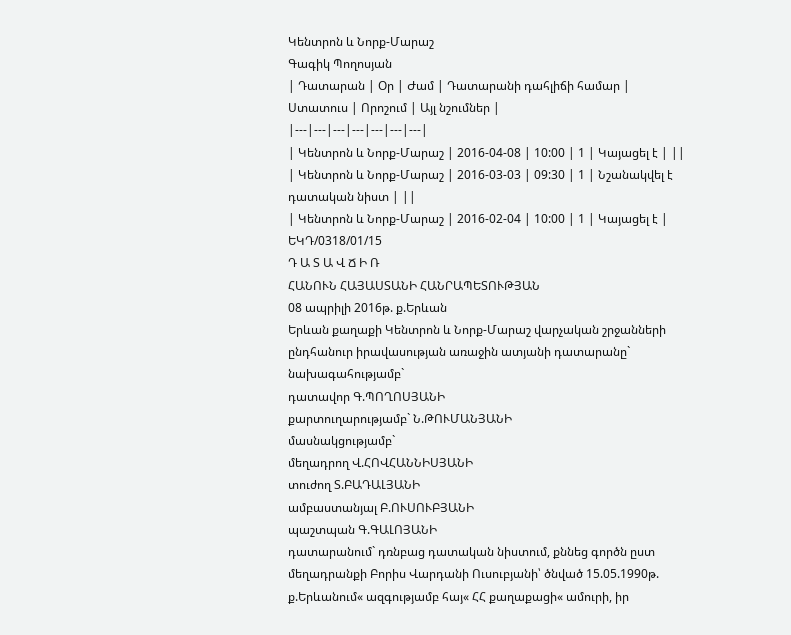Կենտրոն և Նորք-Մարաշ
Գագիկ Պողոսյան
| Դատարան | Օր | Ժամ | Դատարանի դահլիճի համար | Ստատուս | Որոշում | Այլ նշումներ |
|---|---|---|---|---|---|---|
| Կենտրոն և Նորք-Մարաշ | 2016-04-08 | 10:00 | 1 | Կայացել է | ||
| Կենտրոն և Նորք-Մարաշ | 2016-03-03 | 09:30 | 1 | Նշանակվել է դատական նիստ | ||
| Կենտրոն և Նորք-Մարաշ | 2016-02-04 | 10:00 | 1 | Կայացել է |
ԵԿԴ/0318/01/15
Դ Ա Տ Ա Վ Ճ Ի Ռ
ՀԱՆՈՒՆ ՀԱՅԱՍՏԱՆԻ ՀԱՆՐԱՊԵՏՈՒԹՅԱՆ
08 ապրիլի 2016թ. ք.Երևան
Երևան քաղաքի Կենտրոն և Նորք-Մարաշ վարչական շրջանների
ընդհանուր իրավասության առաջին ատյանի դատարանը`
նախագահությամբ`
դատավոր Գ.ՊՈՂՈՍՅԱՆԻ
քարտուղարությամբ` Ն.ԹՈՒՄԱՆՅԱՆԻ
մասնակցությամբ`
մեղադրող Վ.ՀՈՎՀԱՆՆԻՍՅԱՆԻ
տուժող Տ.ԲԱԴԱԼՅԱՆԻ
ամբաստանյալ Բ.ՈՒՍՈՒԲՅԱՆԻ
պաշտպան Գ.ԳԱԼՈՅԱՆԻ
դատարանում` դռնբաց դատական նիստում, քննեց գործն ըստ մեղադրանքի Բորիս Վարդանի Ուսուբյանի՝ ծնված 15.05.1990թ. ք.Երևանում« ազգությամբ հայ« ՀՀ քաղաքացի« ամուրի, իր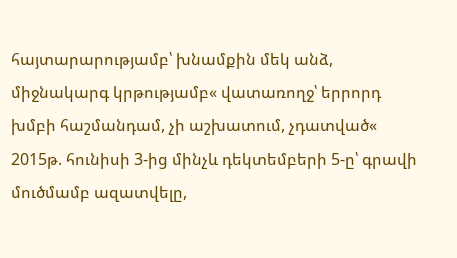հայտարարությամբ՝ խնամքին մեկ անձ, միջնակարգ կրթությամբ« վատառողջ՝ երրորդ խմբի հաշմանդամ, չի աշխատում, չդատված« 2015թ. հունիսի 3-ից մինչև դեկտեմբերի 5-ը՝ գրավի մուծմամբ ազատվելը,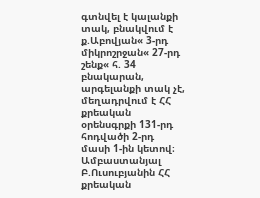գտնվել է կալանքի տակ, բնակվում է ք.Աբովյան« 3-րդ միկրոշրջան« 27-րդ շենք« հ. 34 բնակարան, արգելանքի տակ չէ, մեղադրվում է ՀՀ քրեական օրենսգրքի 131-րդ հոդվածի 2-րդ մասի 1-ին կետով։
Ամբաստանյալ Բ.Ուսուբյանին ՀՀ քրեական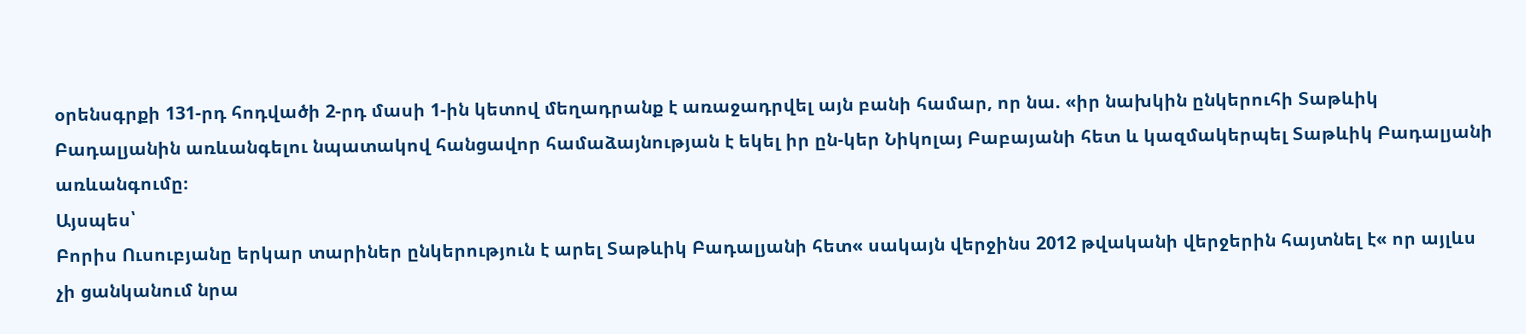օրենսգրքի 131-րդ հոդվածի 2-րդ մասի 1-ին կետով մեղադրանք է առաջադրվել այն բանի համար, որ նա. «իր նախկին ընկերուհի Տաթևիկ Բադալյանին առևանգելու նպատակով հանցավոր համաձայնության է եկել իր ըն-կեր Նիկոլայ Բաբայանի հետ և կազմակերպել Տաթևիկ Բադալյանի առևանգումը։
Այսպես՝
Բորիս Ուսուբյանը երկար տարիներ ընկերություն է արել Տաթևիկ Բադալյանի հետ« սակայն վերջինս 2012 թվականի վերջերին հայտնել է« որ այլևս չի ցանկանում նրա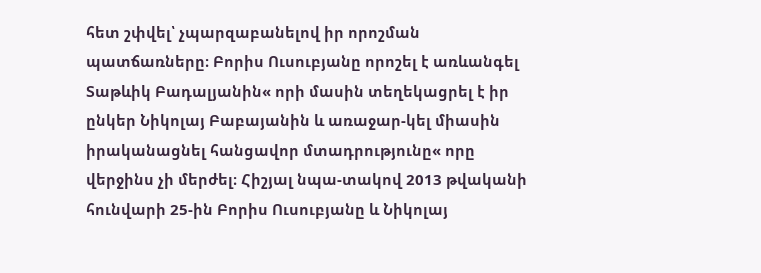հետ շփվել՝ չպարզաբանելով իր որոշման պատճառները։ Բորիս Ուսուբյանը որոշել է առևանգել Տաթևիկ Բադալյանին« որի մասին տեղեկացրել է իր ընկեր Նիկոլայ Բաբայանին և առաջար-կել միասին իրականացնել հանցավոր մտադրությունը« որը վերջինս չի մերժել։ Հիշյալ նպա-տակով 2013 թվականի հունվարի 25-ին Բորիս Ուսուբյանը և Նիկոլայ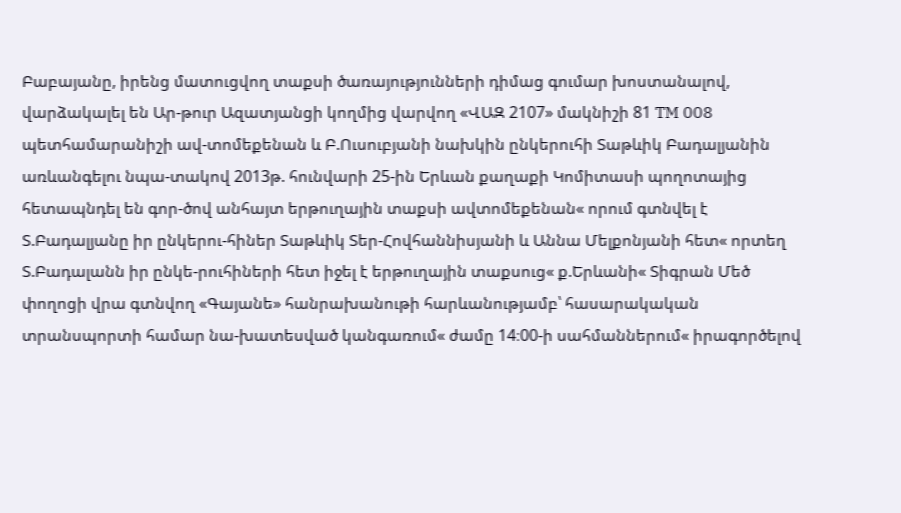Բաբայանը, իրենց մատուցվող տաքսի ծառայությունների դիմաց գումար խոստանալով, վարձակալել են Ար-թուր Ազատյանցի կողմից վարվող «ՎԱԶ 2107» մակնիշի 81 TM 008 պետհամարանիշի ավ-տոմեքենան և Բ.Ուսուբյանի նախկին ընկերուհի Տաթևիկ Բադալյանին առևանգելու նպա-տակով 2013թ. հունվարի 25-ին Երևան քաղաքի Կոմիտասի պողոտայից հետապնդել են գոր-ծով անհայտ երթուղային տաքսի ավտոմեքենան« որում գտնվել է Տ.Բադալյանը իր ընկերու-հիներ Տաթևիկ Տեր-Հովհաննիսյանի և Աննա Մելքոնյանի հետ« որտեղ Տ.Բադալանն իր ընկե-րուհիների հետ իջել է երթուղային տաքսուց« ք.Երևանի« Տիգրան Մեծ փողոցի վրա գտնվող «Գայանե» հանրախանութի հարևանությամբ՝ հասարակական տրանսպորտի համար նա-խատեսված կանգառում« ժամը 14։00-ի սահմաններում« իրագործելով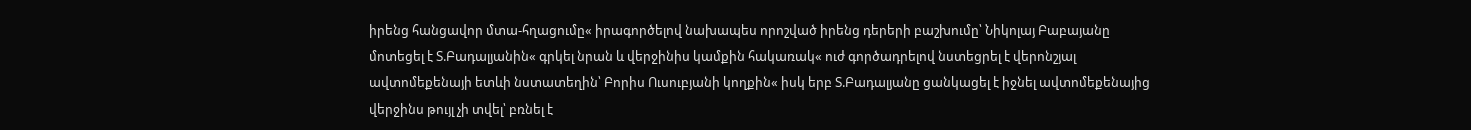իրենց հանցավոր մտա-հղացումը« իրագործելով նախապես որոշված իրենց դերերի բաշխումը՝ Նիկոլայ Բաբայանը մոտեցել է Տ.Բադալյանին« գրկել նրան և վերջինիս կամքին հակառակ« ուժ գործադրելով նստեցրել է վերոնշյալ ավտոմեքենայի ետևի նստատեղին՝ Բորիս Ուսուբյանի կողքին« իսկ երբ Տ.Բադալյանը ցանկացել է իջնել ավտոմեքենայից վերջինս թույլ չի տվել՝ բռնել է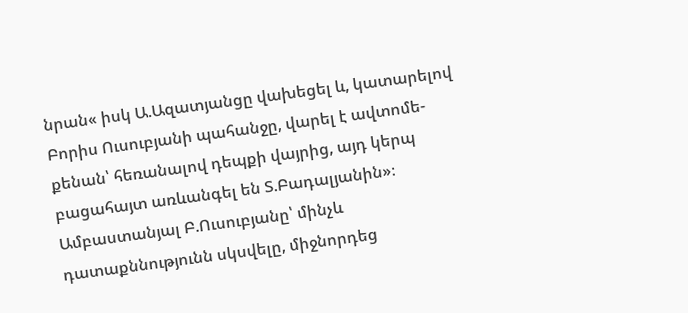նրան« իսկ Ա.Ազատյանցը վախեցել և, կատարելով Բորիս Ուսուբյանի պահանջը, վարել է ավտոմե-քենան՝ հեռանալով դեպքի վայրից, այդ կերպ բացահայտ առևանգել են Տ.Բադալյանին»։
Ամբաստանյալ Բ.Ուսուբյանը՝ մինչև դատաքննությունն սկսվելը, միջնորդեց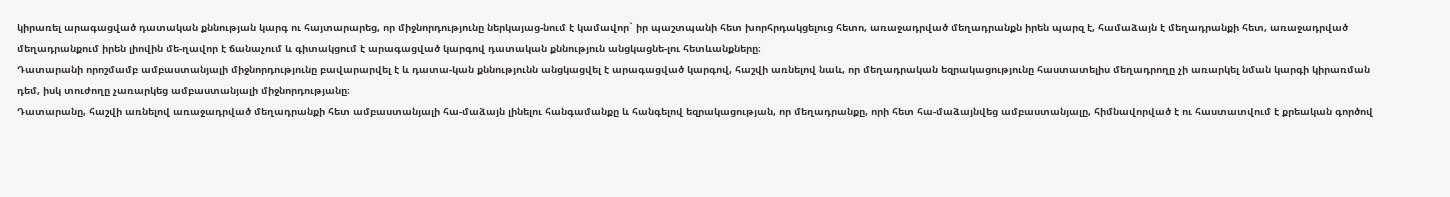կիրառել արագացված դատական քննության կարգ ու հայտարարեց, որ միջնորդությունը ներկայաց-նում է կամավոր` իր պաշտպանի հետ խորհրդակցելուց հետո, առաջադրված մեղադրանքն իրեն պարզ է, համաձայն է մեղադրանքի հետ, առաջադրված մեղադրանքում իրեն լիովին մե-ղավոր է ճանաչում և գիտակցում է արագացված կարգով դատական քննություն անցկացնե-լու հետևանքները։
Դատարանի որոշմամբ ամբաստանյալի միջնորդությունը բավարարվել է և դատա-կան քննությունն անցկացվել է արագացված կարգով, հաշվի առնելով նաև, որ մեղադրական եզրակացությունը հաստատելիս մեղադրողը չի առարկել նման կարգի կիրառման դեմ, իսկ տուժողը չառարկեց ամբաստանյալի միջնորդությանը։
Դատարանը, հաշվի առնելով առաջադրված մեղադրանքի հետ ամբաստանյալի հա-մաձայն լինելու հանգամանքը և հանգելով եզրակացության, որ մեղադրանքը, որի հետ հա-մաձայնվեց ամբաստանյալը, հիմնավորված է ու հաստատվում է քրեական գործով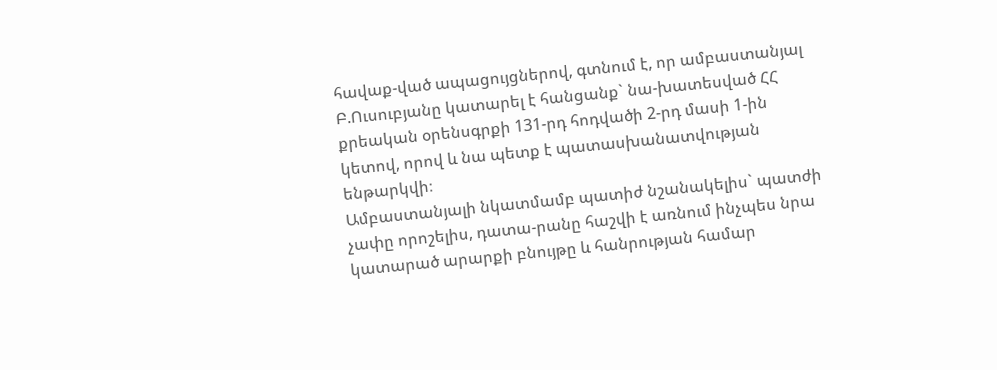հավաք-ված ապացույցներով, գտնում է, որ ամբաստանյալ Բ.Ուսուբյանը կատարել է հանցանք` նա-խատեսված ՀՀ քրեական օրենսգրքի 131-րդ հոդվածի 2-րդ մասի 1-ին կետով, որով և նա պետք է պատասխանատվության ենթարկվի։
Ամբաստանյալի նկատմամբ պատիժ նշանակելիս` պատժի չափը որոշելիս, դատա-րանը հաշվի է առնում ինչպես նրա կատարած արարքի բնույթը և հանրության համար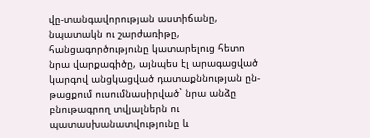վը-տանգավորության աստիճանը, նպատակն ու շարժառիթը, հանցագործությունը կատարելուց հետո նրա վարքագիծը, այնպես էլ արագացված կարգով անցկացված դատաքննության ըն-թացքում ուսումնասիրված` նրա անձը բնութագրող տվյալներն ու պատասխանատվությունը և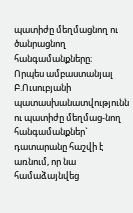պատիժը մեղմացնող ու ծանրացնող հանգամանքները։
Որպես ամբաստանյալ Բ.Ուսուբյանի պատասխանատվությունն ու պատիժը մեղմաց-նող հանգամանքներ` դատարանը հաշվի է առնում, որ նա համաձայնվեց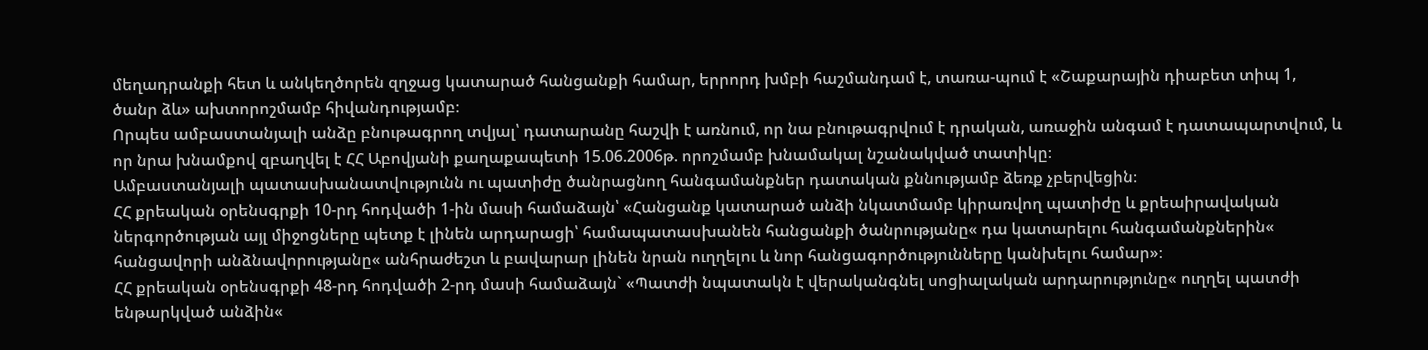մեղադրանքի հետ և անկեղծորեն զղջաց կատարած հանցանքի համար, երրորդ խմբի հաշմանդամ է, տառա-պում է «Շաքարային դիաբետ տիպ 1, ծանր ձև» ախտորոշմամբ հիվանդությամբ։
Որպես ամբաստանյալի անձը բնութագրող տվյալ՝ դատարանը հաշվի է առնում, որ նա բնութագրվում է դրական, առաջին անգամ է դատապարտվում, և որ նրա խնամքով զբաղվել է ՀՀ Աբովյանի քաղաքապետի 15.06.2006թ. որոշմամբ խնամակալ նշանակված տատիկը։
Ամբաստանյալի պատասխանատվությունն ու պատիժը ծանրացնող հանգամանքներ դատական քննությամբ ձեռք չբերվեցին։
ՀՀ քրեական օրենսգրքի 10-րդ հոդվածի 1-ին մասի համաձայն՝ «Հանցանք կատարած անձի նկատմամբ կիրառվող պատիժը և քրեաիրավական ներգործության այլ միջոցները պետք է լինեն արդարացի՝ համապատասխանեն հանցանքի ծանրությանը« դա կատարելու հանգամանքներին« հանցավորի անձնավորությանը« անհրաժեշտ և բավարար լինեն նրան ուղղելու և նոր հանցագործությունները կանխելու համար»։
ՀՀ քրեական օրենսգրքի 48-րդ հոդվածի 2-րդ մասի համաձայն` «Պատժի նպատակն է վերականգնել սոցիալական արդարությունը« ուղղել պատժի ենթարկված անձին«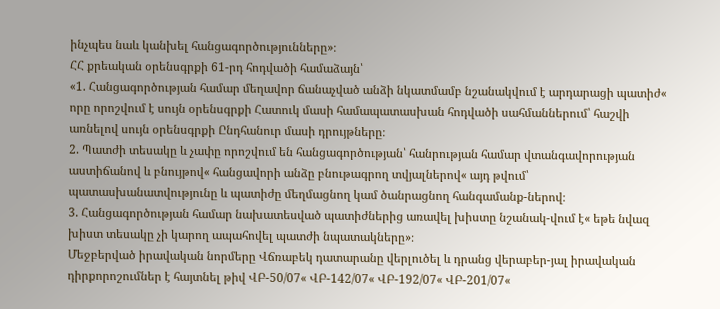ինչպես նաև կանխել հանցագործությունները»։
ՀՀ քրեական օրենսգրքի 61-րդ հոդվածի համաձայն՝
«1. Հանցագործության համար մեղավոր ճանաչված անձի նկատմամբ նշանակվում է արդարացի պատիժ« որը որոշվում է սույն օրենսգրքի Հատուկ մասի համապատասխան հոդվածի սահմաններում՝ հաշվի առնելով սույն օրենսգրքի Ընդհանուր մասի դրույթները։
2. Պատժի տեսակը և չափը որոշվում են հանցագործության՝ հանրության համար վտանգավորության աստիճանով և բնույթով« հանցավորի անձը բնութագրող տվյալներով« այդ թվում՝ պատասխանատվությունը և պատիժը մեղմացնող կամ ծանրացնող հանգամանք-ներով։
3. Հանցագործության համար նախատեսված պատիժներից առավել խիստը նշանակ-վում է« եթե նվազ խիստ տեսակը չի կարող ապահովել պատժի նպատակները»։
Մեջբերված իրավական նորմերը Վճռաբեկ դատարանը վերլուծել և դրանց վերաբեր-յալ իրավական դիրքորոշումներ է հայտնել թիվ ՎԲ-50/07« ՎԲ-142/07« ՎԲ-192/07« ՎԲ-201/07«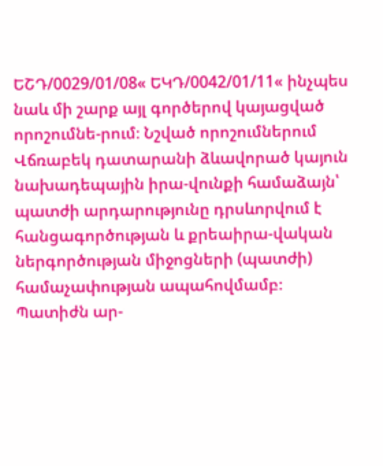ԵՇԴ/0029/01/08« ԵԿԴ/0042/01/11« ինչպես նաև մի շարք այլ գործերով կայացված որոշումնե-րում։ Նշված որոշումներում Վճռաբեկ դատարանի ձևավորած կայուն նախադեպային իրա-վունքի համաձայն՝ պատժի արդարությունը դրսևորվում է հանցագործության և քրեաիրա-վական ներգործության միջոցների (պատժի) համաչափության ապահովմամբ։ Պատիժն ար-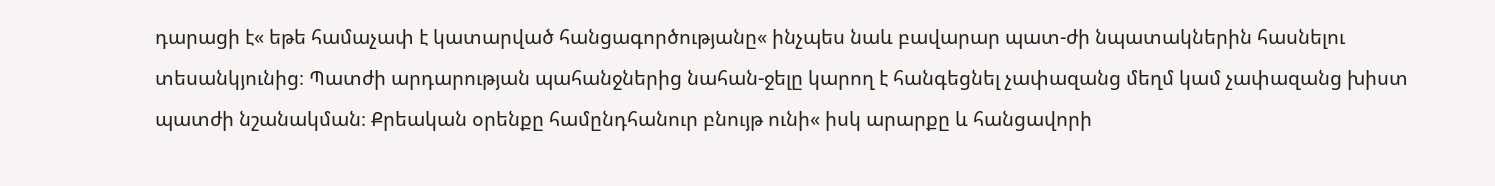դարացի է« եթե համաչափ է կատարված հանցագործությանը« ինչպես նաև բավարար պատ-ժի նպատակներին հասնելու տեսանկյունից։ Պատժի արդարության պահանջներից նահան-ջելը կարող է հանգեցնել չափազանց մեղմ կամ չափազանց խիստ պատժի նշանակման։ Քրեական օրենքը համընդհանուր բնույթ ունի« իսկ արարքը և հանցավորի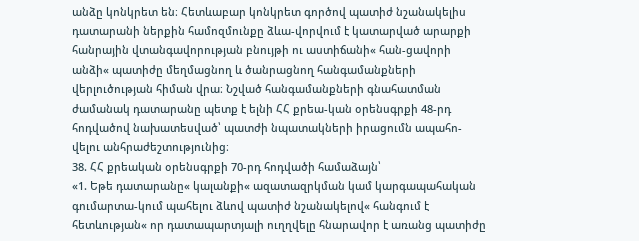անձը կոնկրետ են։ Հետևաբար կոնկրետ գործով պատիժ նշանակելիս դատարանի ներքին համոզմունքը ձևա-վորվում է կատարված արարքի հանրային վտանգավորության բնույթի ու աստիճանի« հան-ցավորի անձի« պատիժը մեղմացնող և ծանրացնող հանգամանքների վերլուծության հիման վրա։ Նշված հանգամանքների գնահատման ժամանակ դատարանը պետք է ելնի ՀՀ քրեա-կան օրենսգրքի 48-րդ հոդվածով նախատեսված՝ պատժի նպատակների իրացումն ապահո-վելու անհրաժեշտությունից։
38. ՀՀ քրեական օրենսգրքի 70-րդ հոդվածի համաձայն՝
«1. Եթե դատարանը« կալանքի« ազատազրկման կամ կարգապահական գումարտա-կում պահելու ձևով պատիժ նշանակելով« հանգում է հետևության« որ դատապարտյալի ուղղվելը հնարավոր է առանց պատիժը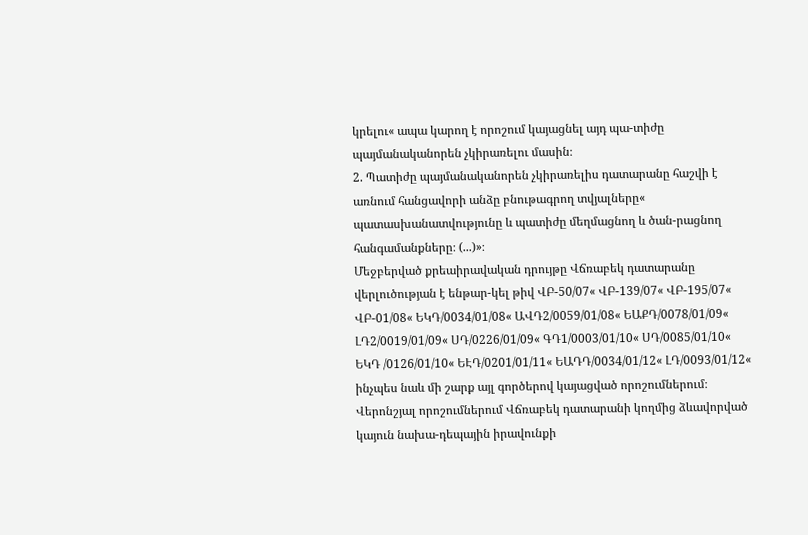կրելու« ապա կարող է որոշում կայացնել այդ պա-տիժը պայմանականորեն չկիրառելու մասին։
2. Պատիժը պայմանականորեն չկիրառելիս դատարանը հաշվի է առնում հանցավորի անձը բնութագրող տվյալները« պատասխանատվությունը և պատիժը մեղմացնող և ծան-րացնող հանգամանքները։ (...)»։
Մեջբերված քրեաիրավական դրույթը Վճռաբեկ դատարանը վերլուծության է ենթար-կել թիվ ՎԲ-50/07« ՎԲ-139/07« ՎԲ-195/07« ՎԲ-01/08« ԵԿԴ/0034/01/08« ԱՎԴ2/0059/01/08« ԵԱՔԴ/0078/01/09« ԼԴ2/0019/01/09« ՍԴ/0226/01/09« ԳԴ1/0003/01/10« ՍԴ/0085/01/10« ԵԿԴ /0126/01/10« ԵԷԴ/0201/01/11« ԵԱԴԴ/0034/01/12« ԼԴ/0093/01/12« ինչպես նաև մի շարք այլ գործերով կայացված որոշումներում։
Վերոնշյալ որոշումներում Վճռաբեկ դատարանի կողմից ձևավորված կայուն նախա-դեպային իրավունքի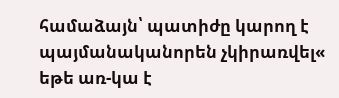համաձայն՝ պատիժը կարող է պայմանականորեն չկիրառվել« եթե առ-կա է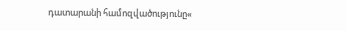դատարանի համոզվածությունը«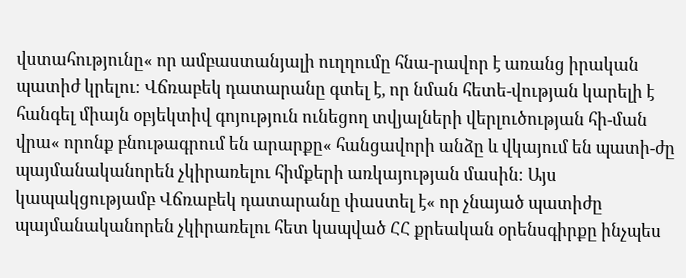վստահությունը« որ ամբաստանյալի ուղղումը հնա-րավոր է առանց իրական պատիժ կրելու։ Վճռաբեկ դատարանը գտել է, որ նման հետե-վության կարելի է հանգել միայն օբյեկտիվ գոյություն ունեցող տվյալների վերլուծության հի-ման վրա« որոնք բնութագրում են արարքը« հանցավորի անձը և վկայում են պատի-ժը պայմանականորեն չկիրառելու հիմքերի առկայության մասին։ Այս կապակցությամբ Վճռաբեկ դատարանը փաստել է« որ չնայած պատիժը պայմանականորեն չկիրառելու հետ կապված ՀՀ քրեական օրենսգիրքը ինչպես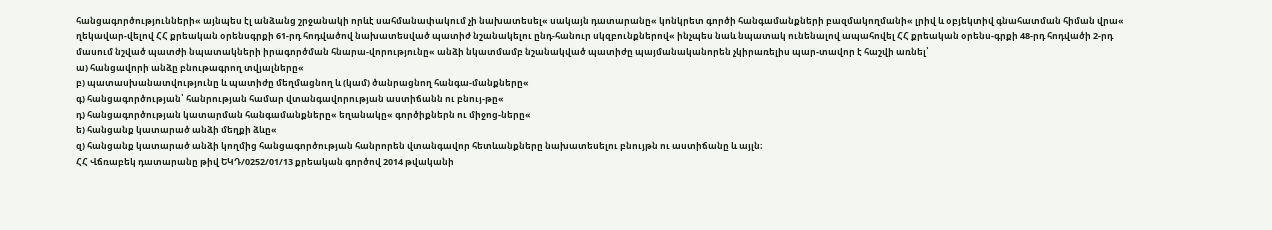հանցագործությունների« այնպես էլ անձանց շրջանակի որևէ սահմանափակում չի նախատեսել« սակայն դատարանը« կոնկրետ գործի հանգամանքների բազմակողմանի« լրիվ և օբյեկտիվ գնահատման հիման վրա« ղեկավար-վելով ՀՀ քրեական օրենսգրքի 61-րդ հոդվածով նախատեսված պատիժ նշանակելու ընդ-հանուր սկզբունքներով« ինչպես նաև նպատակ ունենալով ապահովել ՀՀ քրեական օրենս-գրքի 48-րդ հոդվածի 2-րդ մասում նշված պատժի նպատակների իրագործման հնարա-վորությունը« անձի նկատմամբ նշանակված պատիժը պայմանականորեն չկիրառելիս պար-տավոր է հաշվի առնել՝
ա) հանցավորի անձը բնութագրող տվյալները«
բ) պատասխանատվությունը և պատիժը մեղմացնող և (կամ) ծանրացնող հանգա-մանքները«
գ) հանցագործության՝ հանրության համար վտանգավորության աստիճանն ու բնույ-թը«
դ) հանցագործության կատարման հանգամանքները« եղանակը« գործիքներն ու միջոց-ները«
ե) հանցանք կատարած անձի մեղքի ձևը«
զ) հանցանք կատարած անձի կողմից հանցագործության հանրորեն վտանգավոր հետևանքները նախատեսելու բնույթն ու աստիճանը և այլն։
ՀՀ Վճռաբեկ դատարանը թիվ ԵԿԴ/0252/01/13 քրեական գործով 2014 թվականի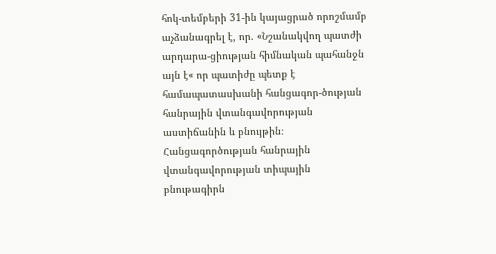հոկ-տեմբերի 31-ին կայացրած որոշմամբ աչձանագրել է, որ. «Նշանակվող պատժի արդարա-ցիության հիմնական պահանջն այն է« որ պատիժը պետք է համապատասխանի հանցագոր-ծության հանրային վտանգավորության աստիճանին և բնույթին։
Հանցագործության հանրային վտանգավորության տիպային բնութագիրն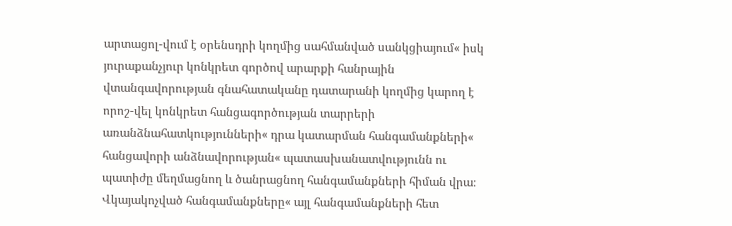արտացոլ-վում է օրենսդրի կողմից սահմանված սանկցիայում« իսկ յուրաքանչյուր կոնկրետ գործով արարքի հանրային վտանգավորության գնահատականը դատարանի կողմից կարող է որոշ-վել կոնկրետ հանցագործության տարրերի առանձնահատկությունների« դրա կատարման հանգամանքների« հանցավորի անձնավորության« պատասխանատվությունն ու պատիժը մեղմացնող և ծանրացնող հանգամանքների հիման վրա։
Վկայակոչված հանգամանքները« այլ հանգամանքների հետ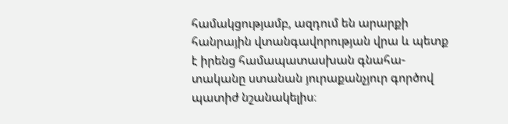համակցությամբ, ազդում են արարքի հանրային վտանգավորության վրա և պետք է իրենց համապատասխան գնահա-տականը ստանան յուրաքանչյուր գործով պատիժ նշանակելիս։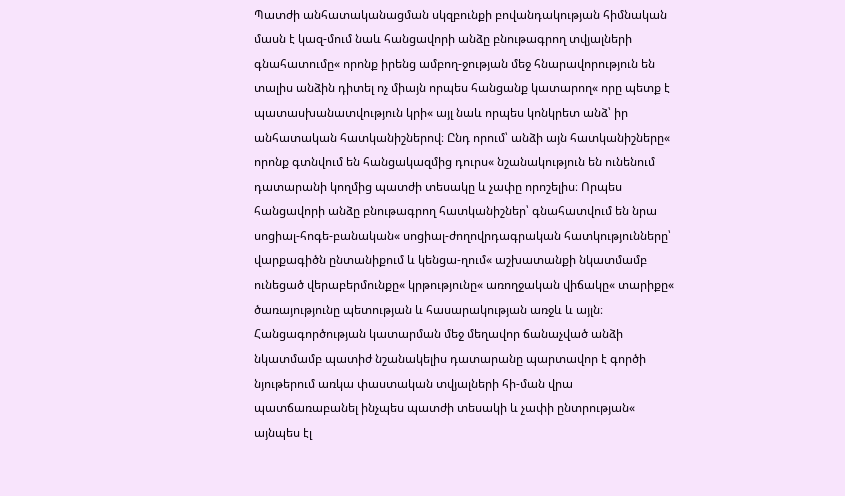Պատժի անհատականացման սկզբունքի բովանդակության հիմնական մասն է կազ-մում նաև հանցավորի անձը բնութագրող տվյալների գնահատումը« որոնք իրենց ամբող-ջության մեջ հնարավորություն են տալիս անձին դիտել ոչ միայն որպես հանցանք կատարող« որը պետք է պատասխանատվություն կրի« այլ նաև որպես կոնկրետ անձ՝ իր անհատական հատկանիշներով։ Ընդ որում՝ անձի այն հատկանիշները« որոնք գտնվում են հանցակազմից դուրս« նշանակություն են ունենում դատարանի կողմից պատժի տեսակը և չափը որոշելիս։ Որպես հանցավորի անձը բնութագրող հատկանիշներ՝ գնահատվում են նրա սոցիալ-հոգե-բանական« սոցիալ-ժողովրդագրական հատկությունները՝ վարքագիծն ընտանիքում և կենցա-ղում« աշխատանքի նկատմամբ ունեցած վերաբերմունքը« կրթությունը« առողջական վիճակը« տարիքը« ծառայությունը պետության և հասարակության առջև և այլն։
Հանցագործության կատարման մեջ մեղավոր ճանաչված անձի նկատմամբ պատիժ նշանակելիս դատարանը պարտավոր է գործի նյութերում առկա փաստական տվյալների հի-ման վրա պատճառաբանել ինչպես պատժի տեսակի և չափի ընտրության« այնպես էլ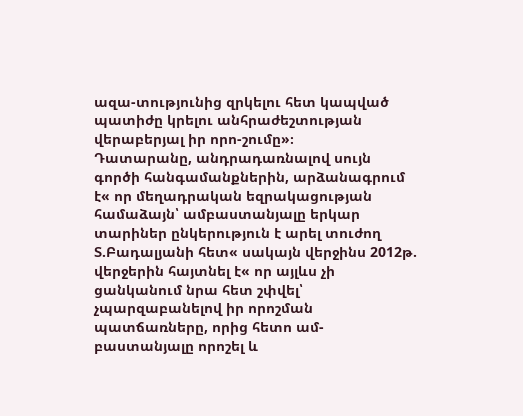ազա-տությունից զրկելու հետ կապված պատիժը կրելու անհրաժեշտության վերաբերյալ իր որո-շումը»։
Դատարանը, անդրադառնալով սույն գործի հանգամանքներին, արձանագրում է« որ մեղադրական եզրակացության համաձայն՝ ամբաստանյալը երկար տարիներ ընկերություն է արել տուժող Տ.Բադալյանի հետ« սակայն վերջինս 2012թ. վերջերին հայտնել է« որ այլևս չի ցանկանում նրա հետ շփվել՝ չպարզաբանելով իր որոշման պատճառները, որից հետո ամ-բաստանյալը որոշել և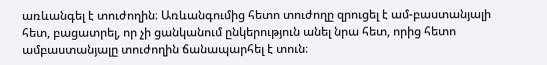առևանգել է տուժողին։ Առևանգումից հետո տուժողը զրուցել է ամ-բաստանյալի հետ, բացատրել, որ չի ցանկանում ընկերություն անել նրա հետ, որից հետո ամբաստանյալը տուժողին ճանապարհել է տուն։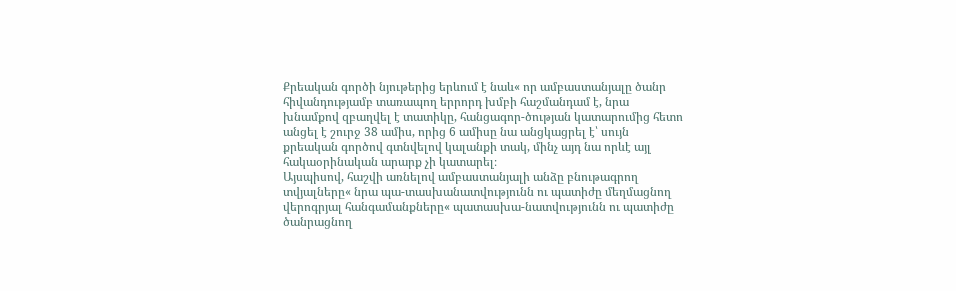Քրեական գործի նյութերից երևում է նաև« որ ամբաստանյալը ծանր հիվանդությամբ տառապող երրորդ խմբի հաշմանդամ է, նրա խնամքով զբաղվել է տատիկը, հանցագոր-ծության կատարումից հետո անցել է շուրջ 38 ամիս, որից 6 ամիսը նա անցկացրել է՝ սույն քրեական գործով գտնվելով կալանքի տակ, մինչ այդ նա որևէ այլ հակաօրինական արարք չի կատարել։
Այսպիսով, հաշվի առնելով ամբաստանյալի անձը բնութագրող տվյալները« նրա պա-տասխանատվությունն ու պատիժը մեղմացնող վերոգրյալ հանգամանքները« պատասխա-նատվությունն ու պատիժը ծանրացնող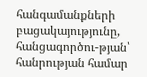հանգամանքների բացակայությունը, հանցագործու-թյան՝ հանրության համար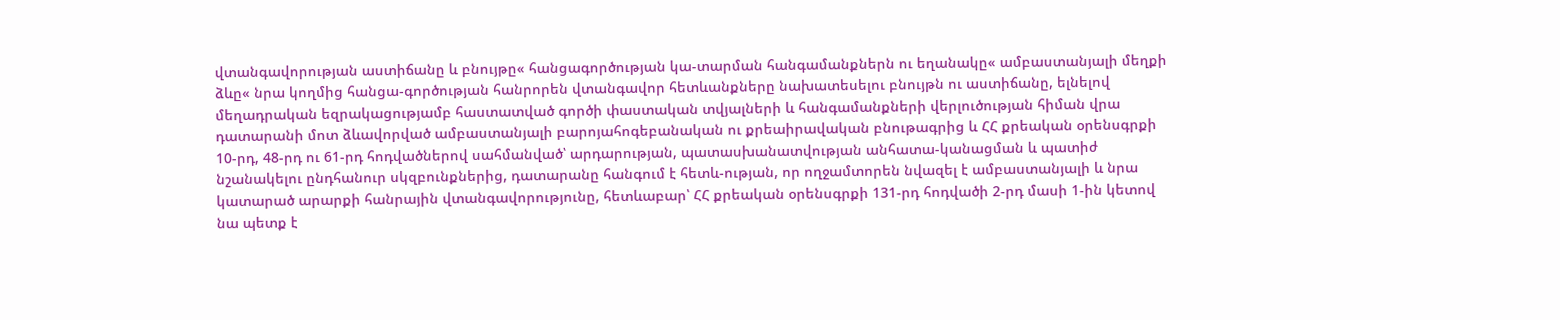վտանգավորության աստիճանը և բնույթը« հանցագործության կա-տարման հանգամանքներն ու եղանակը« ամբաստանյալի մեղքի ձևը« նրա կողմից հանցա-գործության հանրորեն վտանգավոր հետևանքները նախատեսելու բնույթն ու աստիճանը, ելնելով մեղադրական եզրակացությամբ հաստատված գործի փաստական տվյալների և հանգամանքների վերլուծության հիման վրա դատարանի մոտ ձևավորված ամբաստանյալի բարոյահոգեբանական ու քրեաիրավական բնութագրից և ՀՀ քրեական օրենսգրքի 10-րդ, 48-րդ ու 61-րդ հոդվածներով սահմանված՝ արդարության, պատասխանատվության անհատա-կանացման և պատիժ նշանակելու ընդհանուր սկզբունքներից, դատարանը հանգում է հետև-ության, որ ողջամտորեն նվազել է ամբաստանյալի և նրա կատարած արարքի հանրային վտանգավորությունը, հետևաբար՝ ՀՀ քրեական օրենսգրքի 131-րդ հոդվածի 2-րդ մասի 1-ին կետով նա պետք է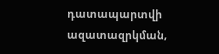դատապարտվի ազատազրկման,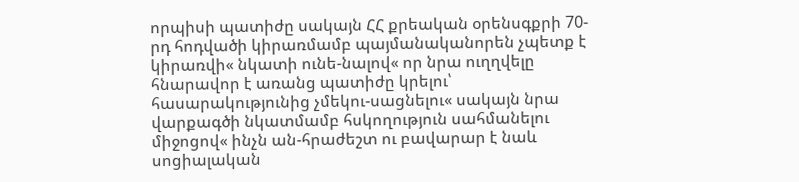որպիսի պատիժը սակայն ՀՀ քրեական օրենսգքրի 70-րդ հոդվածի կիրառմամբ պայմանականորեն չպետք է կիրառվի« նկատի ունե-նալով« որ նրա ուղղվելը հնարավոր է առանց պատիժը կրելու՝ հասարակությունից չմեկու-սացնելու« սակայն նրա վարքագծի նկատմամբ հսկողություն սահմանելու միջոցով« ինչն ան-հրաժեշտ ու բավարար է նաև սոցիալական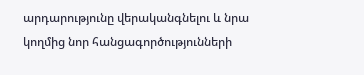արդարությունը վերականգնելու և նրա կողմից նոր հանցագործությունների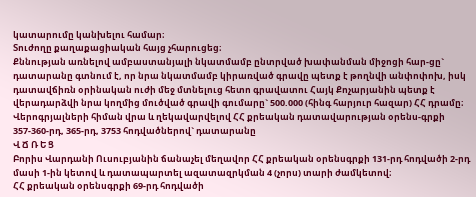կատարումը կանխելու համար։
Տուժողը քաղաքացիական հայց չհարուցեց։
Քննության առնելով ամբաստանյալի նկատմամբ ընտրված խափանման միջոցի հար-ցը` դատարանը գտնում է, որ նրա նկատմամբ կիրառված գրավը պետք է թողնվի անփոփոխ, իսկ դատավճիռն օրինական ուժի մեջ մտնելուց հետո գրավատու Հայկ Քոչարյանին պետք է վերադարձվի նրա կողմից մուծված գրավի գումարը` 500.000 (հինգ հարյուր հազար) ՀՀ դրամը։
Վերոգրյալների հիման վրա և ղեկավարվելով ՀՀ քրեական դատավարության օրենս-գրքի 357-360-րդ, 365-րդ, 3753 հոդվածներով` դատարանը
Վ Ճ Ռ Ե Ց
Բորիս Վարդանի Ուսուբյանին ճանաչել մեղավոր ՀՀ քրեական օրենսգրքի 131-րդ հոդվածի 2-րդ մասի 1-ին կետով և դատապարտել ազատազրկման 4 (չորս) տարի ժամկետով։
ՀՀ քրեական օրենսգրքի 69-րդ հոդվածի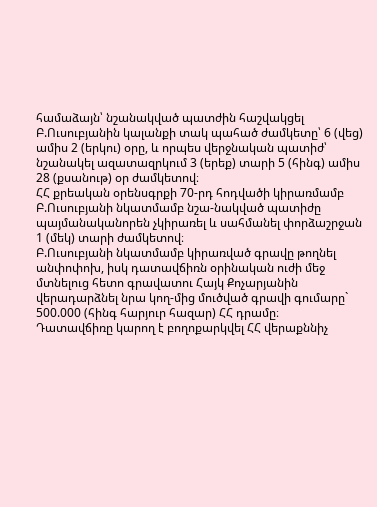համաձայն՝ նշանակված պատժին հաշվակցել Բ.Ուսուբյանին կալանքի տակ պահած ժամկետը՝ 6 (վեց) ամիս 2 (երկու) օրը, և որպես վերջնական պատիժ՝ նշանակել ազատազրկում 3 (երեք) տարի 5 (հինգ) ամիս 28 (քսանութ) օր ժամկետով։
ՀՀ քրեական օրենսգրքի 70-րդ հոդվածի կիրառմամբ Բ.Ուսուբյանի նկատմամբ նշա-նակված պատիժը պայմանականորեն չկիրառել և սահմանել փորձաշրջան 1 (մեկ) տարի ժամկետով։
Բ.Ուսուբյանի նկատմամբ կիրառված գրավը թողնել անփոփոխ, իսկ դատավճիռն օրինական ուժի մեջ մտնելուց հետո գրավատու Հայկ Քոչարյանին վերադարձնել նրա կող-մից մուծված գրավի գումարը` 500.000 (հինգ հարյուր հազար) ՀՀ դրամը։
Դատավճիռը կարող է բողոքարկվել ՀՀ վերաքննիչ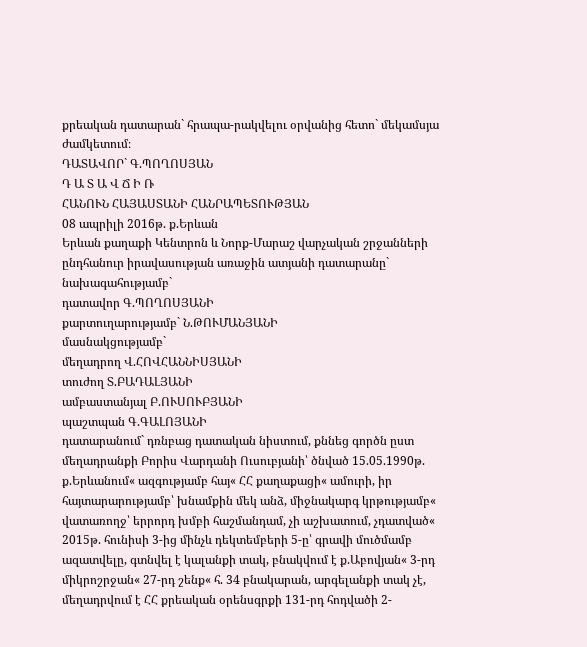քրեական դատարան` հրապա-րակվելու օրվանից հետո` մեկամսյա ժամկետում։
ԴԱՏԱՎՈՐ` Գ.ՊՈՂՈՍՅԱՆ
Դ Ա Տ Ա Վ Ճ Ի Ռ
ՀԱՆՈՒՆ ՀԱՅԱՍՏԱՆԻ ՀԱՆՐԱՊԵՏՈՒԹՅԱՆ
08 ապրիլի 2016թ. ք.Երևան
Երևան քաղաքի Կենտրոն և Նորք-Մարաշ վարչական շրջանների
ընդհանուր իրավասության առաջին ատյանի դատարանը`
նախագահությամբ`
դատավոր Գ.ՊՈՂՈՍՅԱՆԻ
քարտուղարությամբ` Ն.ԹՈՒՄԱՆՅԱՆԻ
մասնակցությամբ`
մեղադրող Վ.ՀՈՎՀԱՆՆԻՍՅԱՆԻ
տուժող Տ.ԲԱԴԱԼՅԱՆԻ
ամբաստանյալ Բ.ՈՒՍՈՒԲՅԱՆԻ
պաշտպան Գ.ԳԱԼՈՅԱՆԻ
դատարանում` դռնբաց դատական նիստում, քննեց գործն ըստ մեղադրանքի Բորիս Վարդանի Ուսուբյանի՝ ծնված 15.05.1990թ. ք.Երևանում« ազգությամբ հայ« ՀՀ քաղաքացի« ամուրի, իր հայտարարությամբ՝ խնամքին մեկ անձ, միջնակարգ կրթությամբ« վատառողջ՝ երրորդ խմբի հաշմանդամ, չի աշխատում, չդատված« 2015թ. հունիսի 3-ից մինչև դեկտեմբերի 5-ը՝ գրավի մուծմամբ ազատվելը, գտնվել է կալանքի տակ, բնակվում է ք.Աբովյան« 3-րդ միկրոշրջան« 27-րդ շենք« հ. 34 բնակարան, արգելանքի տակ չէ, մեղադրվում է ՀՀ քրեական օրենսգրքի 131-րդ հոդվածի 2-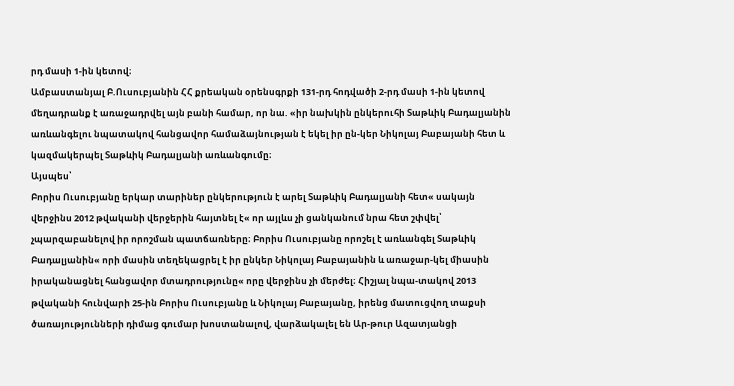րդ մասի 1-ին կետով։
Ամբաստանյալ Բ.Ուսուբյանին ՀՀ քրեական օրենսգրքի 131-րդ հոդվածի 2-րդ մասի 1-ին կետով մեղադրանք է առաջադրվել այն բանի համար, որ նա. «իր նախկին ընկերուհի Տաթևիկ Բադալյանին առևանգելու նպատակով հանցավոր համաձայնության է եկել իր ըն-կեր Նիկոլայ Բաբայանի հետ և կազմակերպել Տաթևիկ Բադալյանի առևանգումը։
Այսպես՝
Բորիս Ուսուբյանը երկար տարիներ ընկերություն է արել Տաթևիկ Բադալյանի հետ« սակայն վերջինս 2012 թվականի վերջերին հայտնել է« որ այլևս չի ցանկանում նրա հետ շփվել՝ չպարզաբանելով իր որոշման պատճառները։ Բորիս Ուսուբյանը որոշել է առևանգել Տաթևիկ Բադալյանին« որի մասին տեղեկացրել է իր ընկեր Նիկոլայ Բաբայանին և առաջար-կել միասին իրականացնել հանցավոր մտադրությունը« որը վերջինս չի մերժել։ Հիշյալ նպա-տակով 2013 թվականի հունվարի 25-ին Բորիս Ուսուբյանը և Նիկոլայ Բաբայանը, իրենց մատուցվող տաքսի ծառայությունների դիմաց գումար խոստանալով, վարձակալել են Ար-թուր Ազատյանցի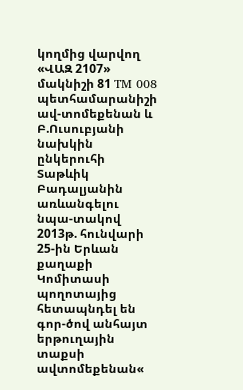կողմից վարվող «ՎԱԶ 2107» մակնիշի 81 TM 008 պետհամարանիշի ավ-տոմեքենան և Բ.Ուսուբյանի նախկին ընկերուհի Տաթևիկ Բադալյանին առևանգելու նպա-տակով 2013թ. հունվարի 25-ին Երևան քաղաքի Կոմիտասի պողոտայից հետապնդել են գոր-ծով անհայտ երթուղային տաքսի ավտոմեքենան«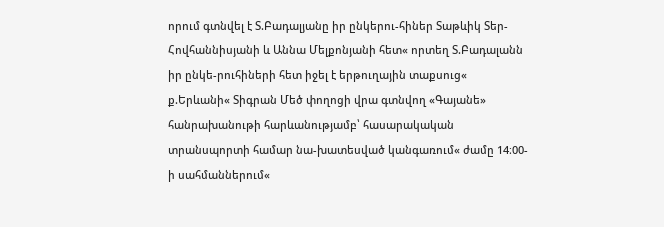որում գտնվել է Տ.Բադալյանը իր ընկերու-հիներ Տաթևիկ Տեր-Հովհաննիսյանի և Աննա Մելքոնյանի հետ« որտեղ Տ.Բադալանն իր ընկե-րուհիների հետ իջել է երթուղային տաքսուց« ք.Երևանի« Տիգրան Մեծ փողոցի վրա գտնվող «Գայանե» հանրախանութի հարևանությամբ՝ հասարակական տրանսպորտի համար նա-խատեսված կանգառում« ժամը 14։00-ի սահմաններում«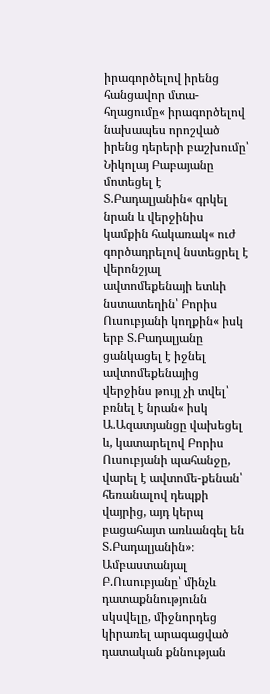իրագործելով իրենց հանցավոր մտա-հղացումը« իրագործելով նախապես որոշված իրենց դերերի բաշխումը՝ Նիկոլայ Բաբայանը մոտեցել է Տ.Բադալյանին« գրկել նրան և վերջինիս կամքին հակառակ« ուժ գործադրելով նստեցրել է վերոնշյալ ավտոմեքենայի ետևի նստատեղին՝ Բորիս Ուսուբյանի կողքին« իսկ երբ Տ.Բադալյանը ցանկացել է իջնել ավտոմեքենայից վերջինս թույլ չի տվել՝ բռնել է նրան« իսկ Ա.Ազատյանցը վախեցել և, կատարելով Բորիս Ուսուբյանի պահանջը, վարել է ավտոմե-քենան՝ հեռանալով դեպքի վայրից, այդ կերպ բացահայտ առևանգել են Տ.Բադալյանին»։
Ամբաստանյալ Բ.Ուսուբյանը՝ մինչև դատաքննությունն սկսվելը, միջնորդեց կիրառել արագացված դատական քննության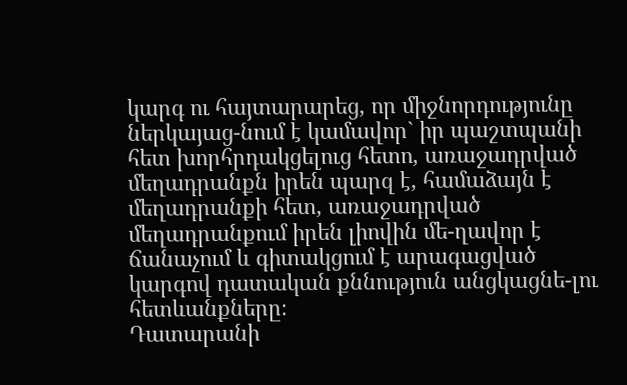կարգ ու հայտարարեց, որ միջնորդությունը ներկայաց-նում է կամավոր` իր պաշտպանի հետ խորհրդակցելուց հետո, առաջադրված մեղադրանքն իրեն պարզ է, համաձայն է մեղադրանքի հետ, առաջադրված մեղադրանքում իրեն լիովին մե-ղավոր է ճանաչում և գիտակցում է արագացված կարգով դատական քննություն անցկացնե-լու հետևանքները։
Դատարանի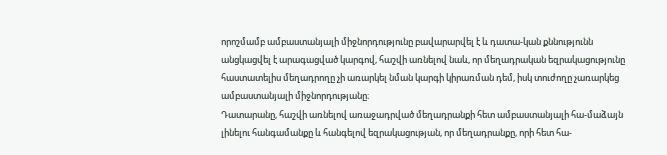որոշմամբ ամբաստանյալի միջնորդությունը բավարարվել է և դատա-կան քննությունն անցկացվել է արագացված կարգով, հաշվի առնելով նաև, որ մեղադրական եզրակացությունը հաստատելիս մեղադրողը չի առարկել նման կարգի կիրառման դեմ, իսկ տուժողը չառարկեց ամբաստանյալի միջնորդությանը։
Դատարանը, հաշվի առնելով առաջադրված մեղադրանքի հետ ամբաստանյալի հա-մաձայն լինելու հանգամանքը և հանգելով եզրակացության, որ մեղադրանքը, որի հետ հա-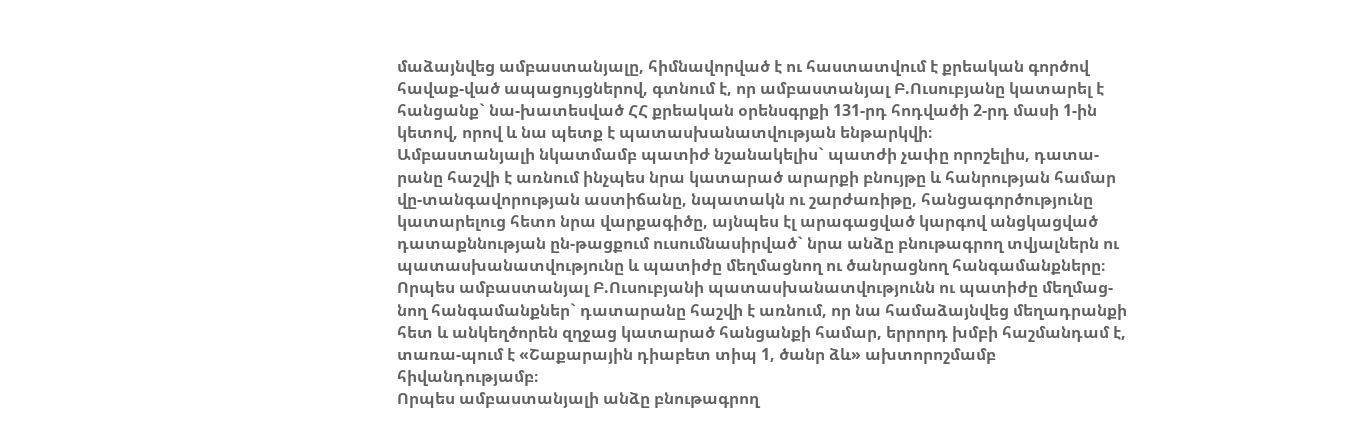մաձայնվեց ամբաստանյալը, հիմնավորված է ու հաստատվում է քրեական գործով հավաք-ված ապացույցներով, գտնում է, որ ամբաստանյալ Բ.Ուսուբյանը կատարել է հանցանք` նա-խատեսված ՀՀ քրեական օրենսգրքի 131-րդ հոդվածի 2-րդ մասի 1-ին կետով, որով և նա պետք է պատասխանատվության ենթարկվի։
Ամբաստանյալի նկատմամբ պատիժ նշանակելիս` պատժի չափը որոշելիս, դատա-րանը հաշվի է առնում ինչպես նրա կատարած արարքի բնույթը և հանրության համար վը-տանգավորության աստիճանը, նպատակն ու շարժառիթը, հանցագործությունը կատարելուց հետո նրա վարքագիծը, այնպես էլ արագացված կարգով անցկացված դատաքննության ըն-թացքում ուսումնասիրված` նրա անձը բնութագրող տվյալներն ու պատասխանատվությունը և պատիժը մեղմացնող ու ծանրացնող հանգամանքները։
Որպես ամբաստանյալ Բ.Ուսուբյանի պատասխանատվությունն ու պատիժը մեղմաց-նող հանգամանքներ` դատարանը հաշվի է առնում, որ նա համաձայնվեց մեղադրանքի հետ և անկեղծորեն զղջաց կատարած հանցանքի համար, երրորդ խմբի հաշմանդամ է, տառա-պում է «Շաքարային դիաբետ տիպ 1, ծանր ձև» ախտորոշմամբ հիվանդությամբ։
Որպես ամբաստանյալի անձը բնութագրող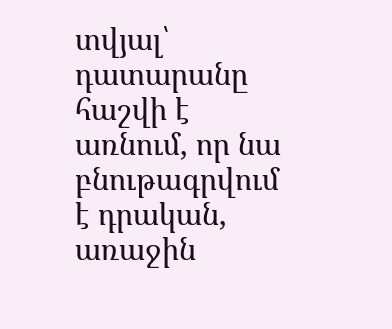տվյալ՝ դատարանը հաշվի է առնում, որ նա բնութագրվում է դրական, առաջին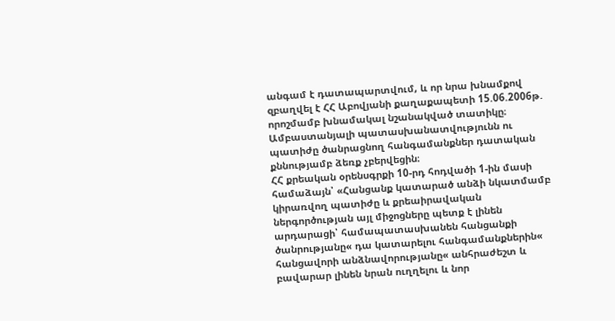անգամ է դատապարտվում, և որ նրա խնամքով զբաղվել է ՀՀ Աբովյանի քաղաքապետի 15.06.2006թ. որոշմամբ խնամակալ նշանակված տատիկը։
Ամբաստանյալի պատասխանատվությունն ու պատիժը ծանրացնող հանգամանքներ դատական քննությամբ ձեռք չբերվեցին։
ՀՀ քրեական օրենսգրքի 10-րդ հոդվածի 1-ին մասի համաձայն՝ «Հանցանք կատարած անձի նկատմամբ կիրառվող պատիժը և քրեաիրավական ներգործության այլ միջոցները պետք է լինեն արդարացի՝ համապատասխանեն հանցանքի ծանրությանը« դա կատարելու հանգամանքներին« հանցավորի անձնավորությանը« անհրաժեշտ և բավարար լինեն նրան ուղղելու և նոր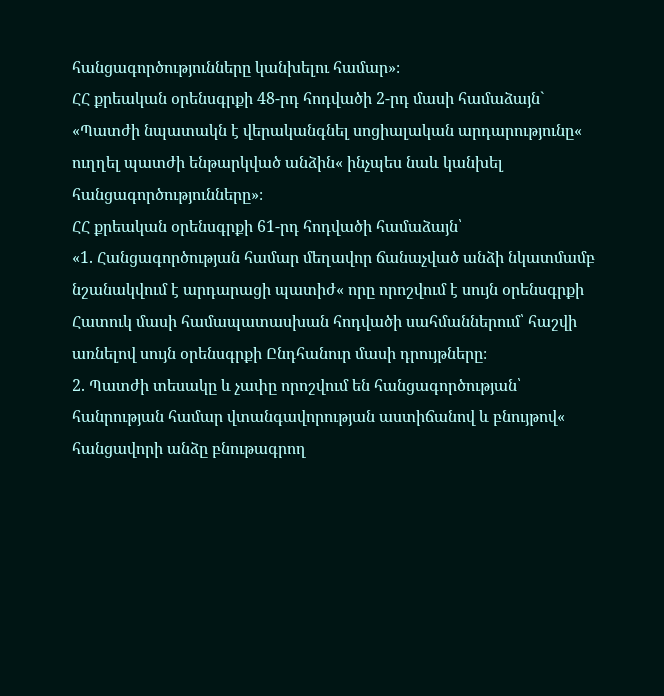հանցագործությունները կանխելու համար»։
ՀՀ քրեական օրենսգրքի 48-րդ հոդվածի 2-րդ մասի համաձայն` «Պատժի նպատակն է վերականգնել սոցիալական արդարությունը« ուղղել պատժի ենթարկված անձին« ինչպես նաև կանխել հանցագործությունները»։
ՀՀ քրեական օրենսգրքի 61-րդ հոդվածի համաձայն՝
«1. Հանցագործության համար մեղավոր ճանաչված անձի նկատմամբ նշանակվում է արդարացի պատիժ« որը որոշվում է սույն օրենսգրքի Հատուկ մասի համապատասխան հոդվածի սահմաններում՝ հաշվի առնելով սույն օրենսգրքի Ընդհանուր մասի դրույթները։
2. Պատժի տեսակը և չափը որոշվում են հանցագործության՝ հանրության համար վտանգավորության աստիճանով և բնույթով« հանցավորի անձը բնութագրող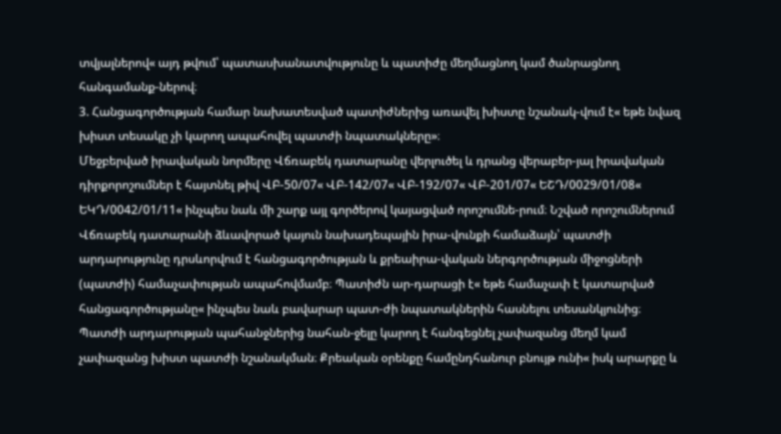տվյալներով« այդ թվում՝ պատասխանատվությունը և պատիժը մեղմացնող կամ ծանրացնող հանգամանք-ներով։
3. Հանցագործության համար նախատեսված պատիժներից առավել խիստը նշանակ-վում է« եթե նվազ խիստ տեսակը չի կարող ապահովել պատժի նպատակները»։
Մեջբերված իրավական նորմերը Վճռաբեկ դատարանը վերլուծել և դրանց վերաբեր-յալ իրավական դիրքորոշումներ է հայտնել թիվ ՎԲ-50/07« ՎԲ-142/07« ՎԲ-192/07« ՎԲ-201/07« ԵՇԴ/0029/01/08« ԵԿԴ/0042/01/11« ինչպես նաև մի շարք այլ գործերով կայացված որոշումնե-րում։ Նշված որոշումներում Վճռաբեկ դատարանի ձևավորած կայուն նախադեպային իրա-վունքի համաձայն՝ պատժի արդարությունը դրսևորվում է հանցագործության և քրեաիրա-վական ներգործության միջոցների (պատժի) համաչափության ապահովմամբ։ Պատիժն ար-դարացի է« եթե համաչափ է կատարված հանցագործությանը« ինչպես նաև բավարար պատ-ժի նպատակներին հասնելու տեսանկյունից։ Պատժի արդարության պահանջներից նահան-ջելը կարող է հանգեցնել չափազանց մեղմ կամ չափազանց խիստ պատժի նշանակման։ Քրեական օրենքը համընդհանուր բնույթ ունի« իսկ արարքը և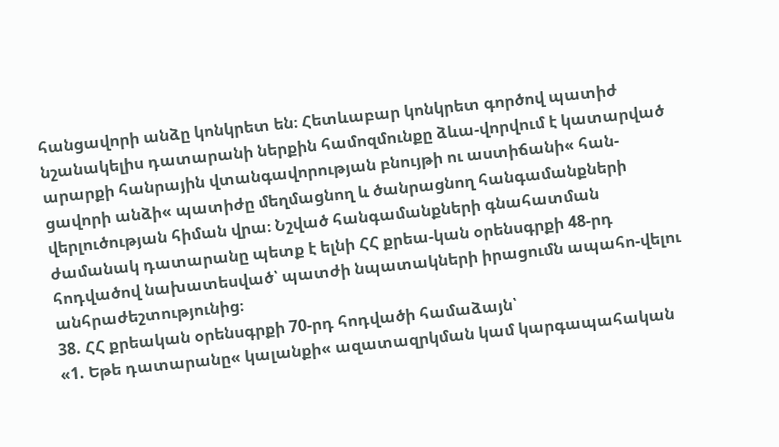հանցավորի անձը կոնկրետ են։ Հետևաբար կոնկրետ գործով պատիժ նշանակելիս դատարանի ներքին համոզմունքը ձևա-վորվում է կատարված արարքի հանրային վտանգավորության բնույթի ու աստիճանի« հան-ցավորի անձի« պատիժը մեղմացնող և ծանրացնող հանգամանքների վերլուծության հիման վրա։ Նշված հանգամանքների գնահատման ժամանակ դատարանը պետք է ելնի ՀՀ քրեա-կան օրենսգրքի 48-րդ հոդվածով նախատեսված՝ պատժի նպատակների իրացումն ապահո-վելու անհրաժեշտությունից։
38. ՀՀ քրեական օրենսգրքի 70-րդ հոդվածի համաձայն՝
«1. Եթե դատարանը« կալանքի« ազատազրկման կամ կարգապահական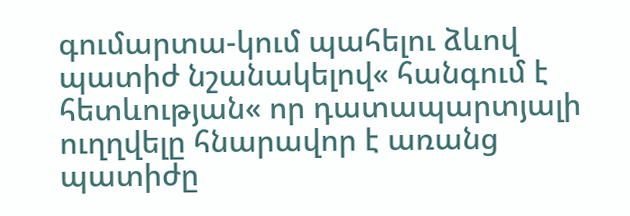գումարտա-կում պահելու ձևով պատիժ նշանակելով« հանգում է հետևության« որ դատապարտյալի ուղղվելը հնարավոր է առանց պատիժը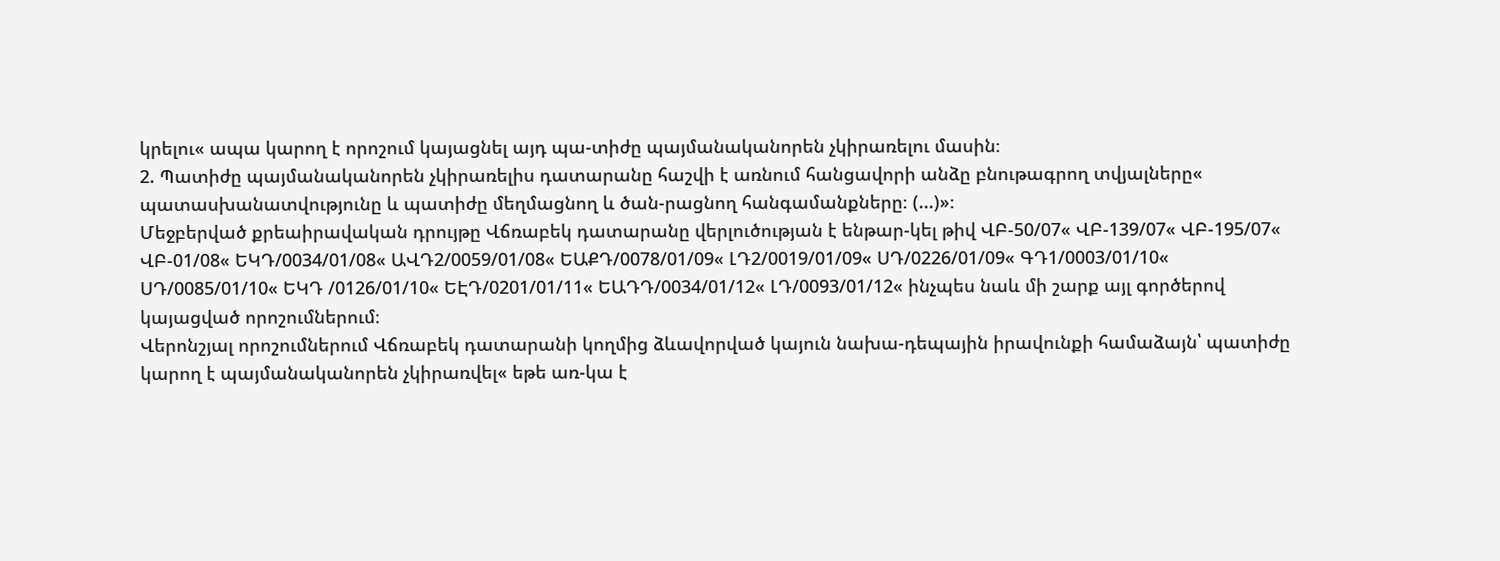կրելու« ապա կարող է որոշում կայացնել այդ պա-տիժը պայմանականորեն չկիրառելու մասին։
2. Պատիժը պայմանականորեն չկիրառելիս դատարանը հաշվի է առնում հանցավորի անձը բնութագրող տվյալները« պատասխանատվությունը և պատիժը մեղմացնող և ծան-րացնող հանգամանքները։ (...)»։
Մեջբերված քրեաիրավական դրույթը Վճռաբեկ դատարանը վերլուծության է ենթար-կել թիվ ՎԲ-50/07« ՎԲ-139/07« ՎԲ-195/07« ՎԲ-01/08« ԵԿԴ/0034/01/08« ԱՎԴ2/0059/01/08« ԵԱՔԴ/0078/01/09« ԼԴ2/0019/01/09« ՍԴ/0226/01/09« ԳԴ1/0003/01/10« ՍԴ/0085/01/10« ԵԿԴ /0126/01/10« ԵԷԴ/0201/01/11« ԵԱԴԴ/0034/01/12« ԼԴ/0093/01/12« ինչպես նաև մի շարք այլ գործերով կայացված որոշումներում։
Վերոնշյալ որոշումներում Վճռաբեկ դատարանի կողմից ձևավորված կայուն նախա-դեպային իրավունքի համաձայն՝ պատիժը կարող է պայմանականորեն չկիրառվել« եթե առ-կա է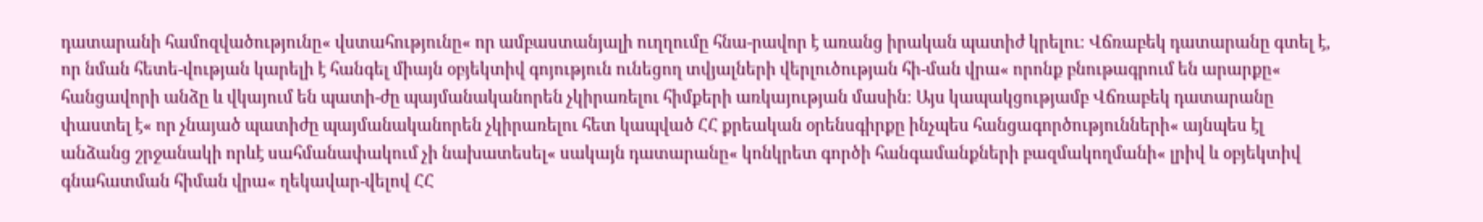դատարանի համոզվածությունը« վստահությունը« որ ամբաստանյալի ուղղումը հնա-րավոր է առանց իրական պատիժ կրելու։ Վճռաբեկ դատարանը գտել է, որ նման հետե-վության կարելի է հանգել միայն օբյեկտիվ գոյություն ունեցող տվյալների վերլուծության հի-ման վրա« որոնք բնութագրում են արարքը« հանցավորի անձը և վկայում են պատի-ժը պայմանականորեն չկիրառելու հիմքերի առկայության մասին։ Այս կապակցությամբ Վճռաբեկ դատարանը փաստել է« որ չնայած պատիժը պայմանականորեն չկիրառելու հետ կապված ՀՀ քրեական օրենսգիրքը ինչպես հանցագործությունների« այնպես էլ անձանց շրջանակի որևէ սահմանափակում չի նախատեսել« սակայն դատարանը« կոնկրետ գործի հանգամանքների բազմակողմանի« լրիվ և օբյեկտիվ գնահատման հիման վրա« ղեկավար-վելով ՀՀ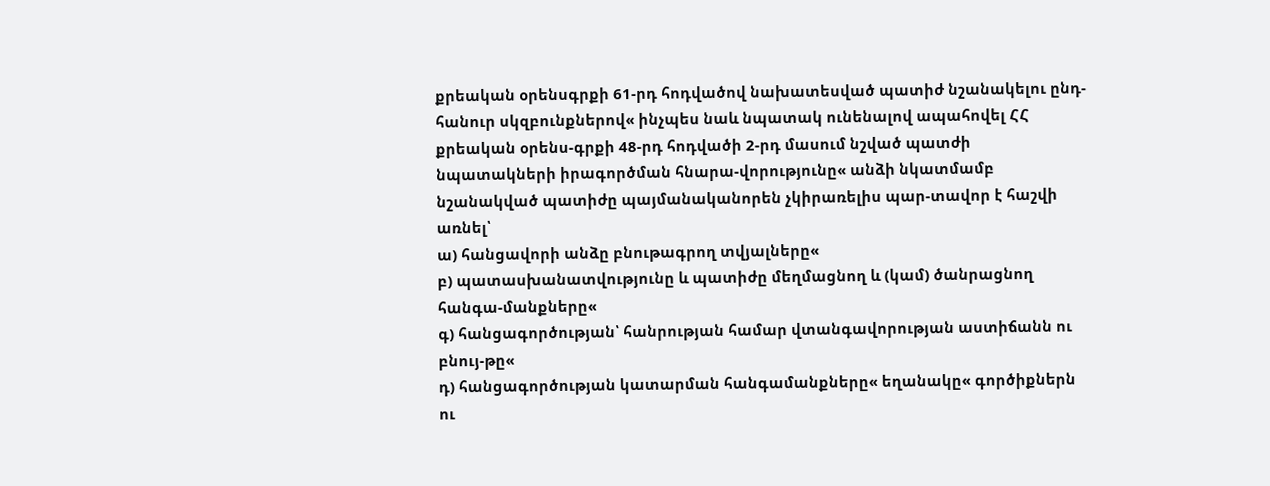քրեական օրենսգրքի 61-րդ հոդվածով նախատեսված պատիժ նշանակելու ընդ-հանուր սկզբունքներով« ինչպես նաև նպատակ ունենալով ապահովել ՀՀ քրեական օրենս-գրքի 48-րդ հոդվածի 2-րդ մասում նշված պատժի նպատակների իրագործման հնարա-վորությունը« անձի նկատմամբ նշանակված պատիժը պայմանականորեն չկիրառելիս պար-տավոր է հաշվի առնել՝
ա) հանցավորի անձը բնութագրող տվյալները«
բ) պատասխանատվությունը և պատիժը մեղմացնող և (կամ) ծանրացնող հանգա-մանքները«
գ) հանցագործության՝ հանրության համար վտանգավորության աստիճանն ու բնույ-թը«
դ) հանցագործության կատարման հանգամանքները« եղանակը« գործիքներն ու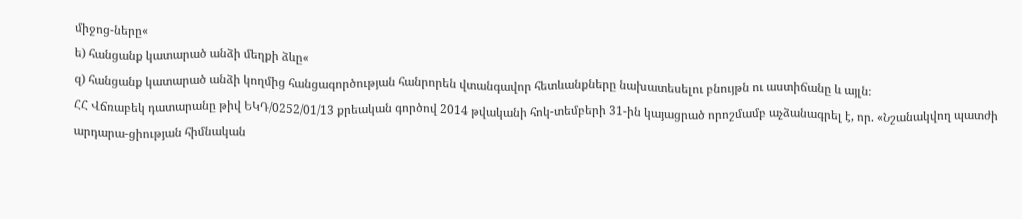միջոց-ները«
ե) հանցանք կատարած անձի մեղքի ձևը«
զ) հանցանք կատարած անձի կողմից հանցագործության հանրորեն վտանգավոր հետևանքները նախատեսելու բնույթն ու աստիճանը և այլն։
ՀՀ Վճռաբեկ դատարանը թիվ ԵԿԴ/0252/01/13 քրեական գործով 2014 թվականի հոկ-տեմբերի 31-ին կայացրած որոշմամբ աչձանագրել է, որ. «Նշանակվող պատժի արդարա-ցիության հիմնական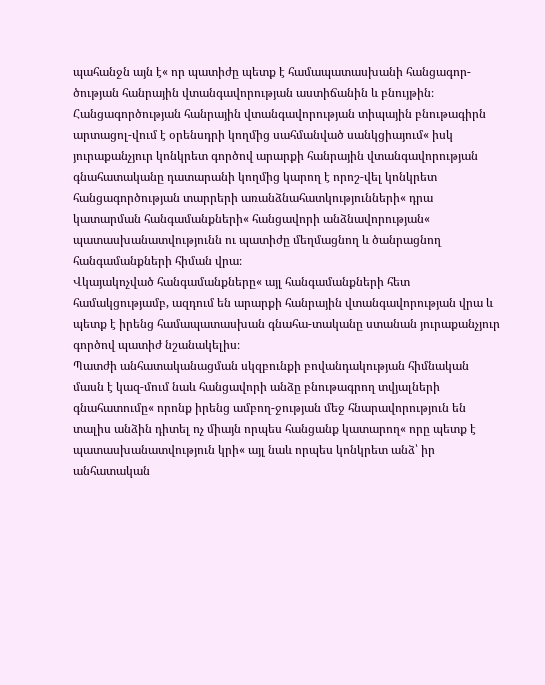պահանջն այն է« որ պատիժը պետք է համապատասխանի հանցագոր-ծության հանրային վտանգավորության աստիճանին և բնույթին։
Հանցագործության հանրային վտանգավորության տիպային բնութագիրն արտացոլ-վում է օրենսդրի կողմից սահմանված սանկցիայում« իսկ յուրաքանչյուր կոնկրետ գործով արարքի հանրային վտանգավորության գնահատականը դատարանի կողմից կարող է որոշ-վել կոնկրետ հանցագործության տարրերի առանձնահատկությունների« դրա կատարման հանգամանքների« հանցավորի անձնավորության« պատասխանատվությունն ու պատիժը մեղմացնող և ծանրացնող հանգամանքների հիման վրա։
Վկայակոչված հանգամանքները« այլ հանգամանքների հետ համակցությամբ, ազդում են արարքի հանրային վտանգավորության վրա և պետք է իրենց համապատասխան գնահա-տականը ստանան յուրաքանչյուր գործով պատիժ նշանակելիս։
Պատժի անհատականացման սկզբունքի բովանդակության հիմնական մասն է կազ-մում նաև հանցավորի անձը բնութագրող տվյալների գնահատումը« որոնք իրենց ամբող-ջության մեջ հնարավորություն են տալիս անձին դիտել ոչ միայն որպես հանցանք կատարող« որը պետք է պատասխանատվություն կրի« այլ նաև որպես կոնկրետ անձ՝ իր անհատական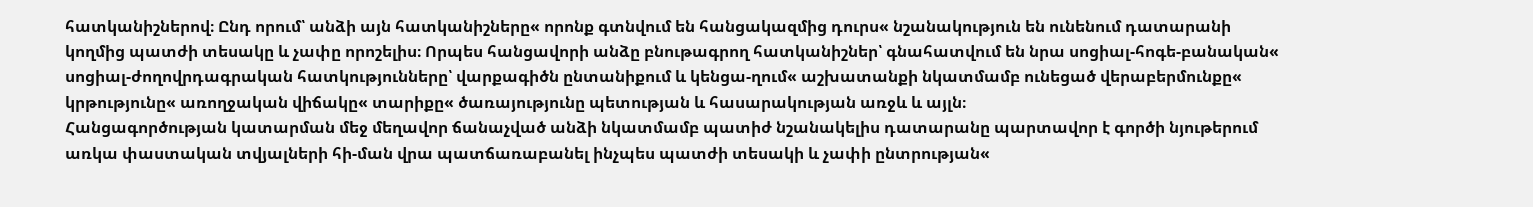հատկանիշներով։ Ընդ որում՝ անձի այն հատկանիշները« որոնք գտնվում են հանցակազմից դուրս« նշանակություն են ունենում դատարանի կողմից պատժի տեսակը և չափը որոշելիս։ Որպես հանցավորի անձը բնութագրող հատկանիշներ՝ գնահատվում են նրա սոցիալ-հոգե-բանական« սոցիալ-ժողովրդագրական հատկությունները՝ վարքագիծն ընտանիքում և կենցա-ղում« աշխատանքի նկատմամբ ունեցած վերաբերմունքը« կրթությունը« առողջական վիճակը« տարիքը« ծառայությունը պետության և հասարակության առջև և այլն։
Հանցագործության կատարման մեջ մեղավոր ճանաչված անձի նկատմամբ պատիժ նշանակելիս դատարանը պարտավոր է գործի նյութերում առկա փաստական տվյալների հի-ման վրա պատճառաբանել ինչպես պատժի տեսակի և չափի ընտրության«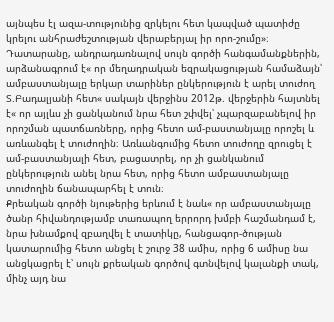այնպես էլ ազա-տությունից զրկելու հետ կապված պատիժը կրելու անհրաժեշտության վերաբերյալ իր որո-շումը»։
Դատարանը, անդրադառնալով սույն գործի հանգամանքներին, արձանագրում է« որ մեղադրական եզրակացության համաձայն՝ ամբաստանյալը երկար տարիներ ընկերություն է արել տուժող Տ.Բադալյանի հետ« սակայն վերջինս 2012թ. վերջերին հայտնել է« որ այլևս չի ցանկանում նրա հետ շփվել՝ չպարզաբանելով իր որոշման պատճառները, որից հետո ամ-բաստանյալը որոշել և առևանգել է տուժողին։ Առևանգումից հետո տուժողը զրուցել է ամ-բաստանյալի հետ, բացատրել, որ չի ցանկանում ընկերություն անել նրա հետ, որից հետո ամբաստանյալը տուժողին ճանապարհել է տուն։
Քրեական գործի նյութերից երևում է նաև« որ ամբաստանյալը ծանր հիվանդությամբ տառապող երրորդ խմբի հաշմանդամ է, նրա խնամքով զբաղվել է տատիկը, հանցագոր-ծության կատարումից հետո անցել է շուրջ 38 ամիս, որից 6 ամիսը նա անցկացրել է՝ սույն քրեական գործով գտնվելով կալանքի տակ, մինչ այդ նա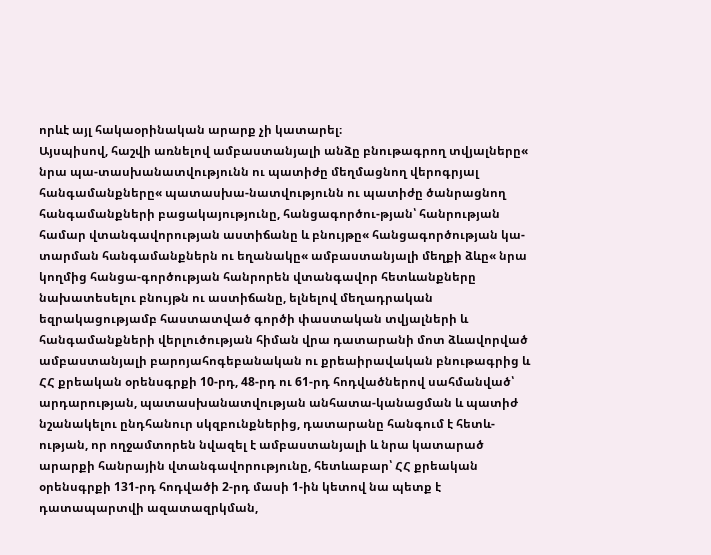որևէ այլ հակաօրինական արարք չի կատարել։
Այսպիսով, հաշվի առնելով ամբաստանյալի անձը բնութագրող տվյալները« նրա պա-տասխանատվությունն ու պատիժը մեղմացնող վերոգրյալ հանգամանքները« պատասխա-նատվությունն ու պատիժը ծանրացնող հանգամանքների բացակայությունը, հանցագործու-թյան՝ հանրության համար վտանգավորության աստիճանը և բնույթը« հանցագործության կա-տարման հանգամանքներն ու եղանակը« ամբաստանյալի մեղքի ձևը« նրա կողմից հանցա-գործության հանրորեն վտանգավոր հետևանքները նախատեսելու բնույթն ու աստիճանը, ելնելով մեղադրական եզրակացությամբ հաստատված գործի փաստական տվյալների և հանգամանքների վերլուծության հիման վրա դատարանի մոտ ձևավորված ամբաստանյալի բարոյահոգեբանական ու քրեաիրավական բնութագրից և ՀՀ քրեական օրենսգրքի 10-րդ, 48-րդ ու 61-րդ հոդվածներով սահմանված՝ արդարության, պատասխանատվության անհատա-կանացման և պատիժ նշանակելու ընդհանուր սկզբունքներից, դատարանը հանգում է հետև-ության, որ ողջամտորեն նվազել է ամբաստանյալի և նրա կատարած արարքի հանրային վտանգավորությունը, հետևաբար՝ ՀՀ քրեական օրենսգրքի 131-րդ հոդվածի 2-րդ մասի 1-ին կետով նա պետք է դատապարտվի ազատազրկման,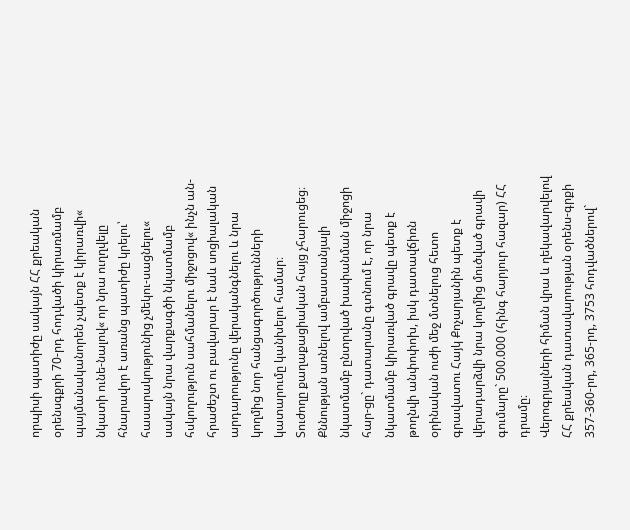որպիսի պատիժը սակայն ՀՀ քրեական օրենսգքրի 70-րդ հոդվածի կիրառմամբ պայմանականորեն չպետք է կիրառվի« նկատի ունե-նալով« որ նրա ուղղվելը հնարավոր է առանց պատիժը կրելու՝ հասարակությունից չմեկու-սացնելու« սակայն նրա վարքագծի նկատմամբ հսկողություն սահմանելու միջոցով« ինչն ան-հրաժեշտ ու բավարար է նաև սոցիալական արդարությունը վերականգնելու և նրա կողմից նոր հանցագործությունների կատարումը կանխելու համար։
Տուժողը քաղաքացիական հայց չհարուցեց։
Քննության առնելով ամբաստանյալի նկատմամբ ընտրված խափանման միջոցի հար-ցը` դատարանը գտնում է, որ նրա նկատմամբ կիրառված գրավը պետք է թողնվի անփոփոխ, իսկ դատավճիռն օրինական ուժի մեջ մտնելուց հետո գրավատու Հայկ Քոչարյանին պետք է վերադարձվի նրա կողմից մուծված գրավի գումարը` 500.000 (հինգ հարյուր հազար) ՀՀ դրամը։
Վերոգրյալների հիման վրա և ղեկավարվելով ՀՀ քրեական դատավարության օրենս-գրքի 357-360-րդ, 365-րդ, 3753 հոդվածներով`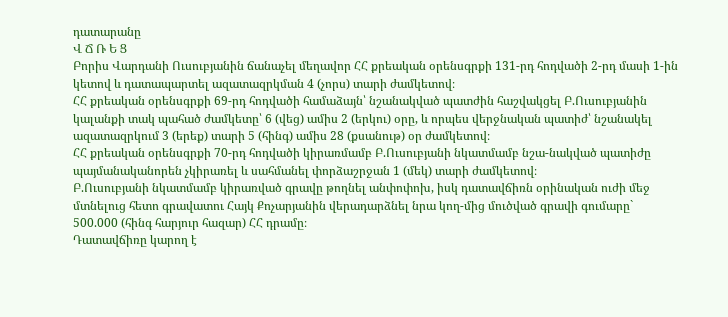դատարանը
Վ Ճ Ռ Ե Ց
Բորիս Վարդանի Ուսուբյանին ճանաչել մեղավոր ՀՀ քրեական օրենսգրքի 131-րդ հոդվածի 2-րդ մասի 1-ին կետով և դատապարտել ազատազրկման 4 (չորս) տարի ժամկետով։
ՀՀ քրեական օրենսգրքի 69-րդ հոդվածի համաձայն՝ նշանակված պատժին հաշվակցել Բ.Ուսուբյանին կալանքի տակ պահած ժամկետը՝ 6 (վեց) ամիս 2 (երկու) օրը, և որպես վերջնական պատիժ՝ նշանակել ազատազրկում 3 (երեք) տարի 5 (հինգ) ամիս 28 (քսանութ) օր ժամկետով։
ՀՀ քրեական օրենսգրքի 70-րդ հոդվածի կիրառմամբ Բ.Ուսուբյանի նկատմամբ նշա-նակված պատիժը պայմանականորեն չկիրառել և սահմանել փորձաշրջան 1 (մեկ) տարի ժամկետով։
Բ.Ուսուբյանի նկատմամբ կիրառված գրավը թողնել անփոփոխ, իսկ դատավճիռն օրինական ուժի մեջ մտնելուց հետո գրավատու Հայկ Քոչարյանին վերադարձնել նրա կող-մից մուծված գրավի գումարը` 500.000 (հինգ հարյուր հազար) ՀՀ դրամը։
Դատավճիռը կարող է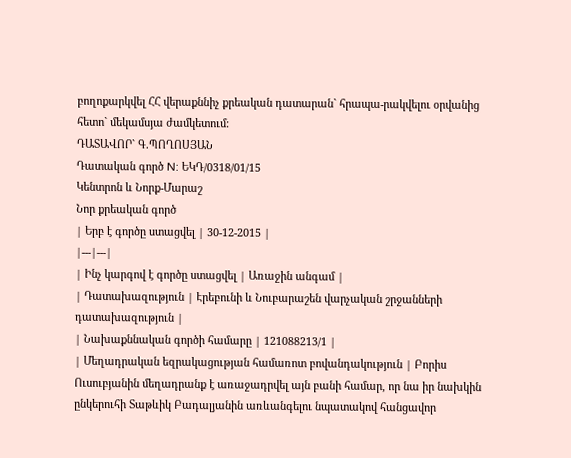բողոքարկվել ՀՀ վերաքննիչ քրեական դատարան` հրապա-րակվելու օրվանից հետո` մեկամսյա ժամկետում։
ԴԱՏԱՎՈՐ` Գ.ՊՈՂՈՍՅԱՆ
Դատական գործ N: ԵԿԴ/0318/01/15
Կենտրոն և Նորք-Մարաշ
Նոր քրեական գործ
| Երբ է գործը ստացվել | 30-12-2015 |
|---|---|
| Ինչ կարգով է գործը ստացվել | Առաջին անգամ |
| Դատախազություն | Էրեբունի և Նուբարաշեն վարչական շրջանների դատախազություն |
| Նախաքննական գործի համարը | 121088213/1 |
| Մեղադրական եզրակացության համառոտ բովանդակություն | Բորիս Ուսուբյանին մեղադրանք է առաջադրվել այն բանի համար, որ նա իր նախկին ընկերուհի Տաթևիկ Բադալյանին առևանգելու նպատակով հանցավոր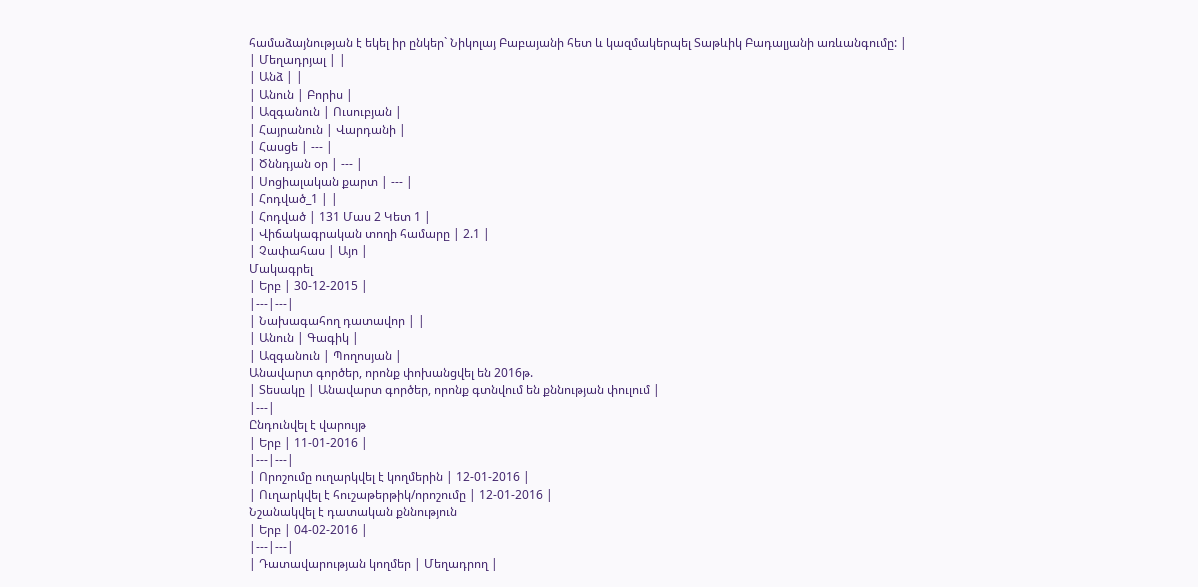համաձայնության է եկել իր ընկեր` Նիկոլայ Բաբայանի հետ և կազմակերպել Տաթևիկ Բադալյանի առևանգումը: |
| Մեղադրյալ | |
| Անձ | |
| Անուն | Բորիս |
| Ազգանուն | Ուսուբյան |
| Հայրանուն | Վարդանի |
| Հասցե | --- |
| Ծննդյան օր | --- |
| Սոցիալական քարտ | --- |
| Հոդված_1 | |
| Հոդված | 131 Մաս 2 Կետ 1 |
| Վիճակագրական տողի համարը | 2.1 |
| Չափահաս | Այո |
Մակագրել
| Երբ | 30-12-2015 |
|---|---|
| Նախագահող դատավոր | |
| Անուն | Գագիկ |
| Ազգանուն | Պողոսյան |
Անավարտ գործեր, որոնք փոխանցվել են 2016թ.
| Տեսակը | Անավարտ գործեր, որոնք գտնվում են քննության փուլում |
|---|
Ընդունվել է վարույթ
| Երբ | 11-01-2016 |
|---|---|
| Որոշումը ուղարկվել է կողմերին | 12-01-2016 |
| Ուղարկվել է հուշաթերթիկ/որոշումը | 12-01-2016 |
Նշանակվել է դատական քննություն
| Երբ | 04-02-2016 |
|---|---|
| Դատավարության կողմեր | Մեղադրող |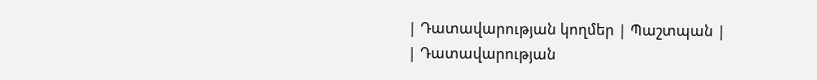| Դատավարության կողմեր | Պաշտպան |
| Դատավարության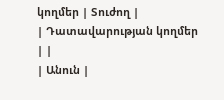կողմեր | Տուժող |
| Դատավարության կողմեր | |
| Անուն |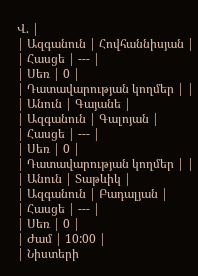Վ. |
| Ազգանուն | Հովհաննիսյան |
| Հասցե | --- |
| Սեռ | 0 |
| Դատավարության կողմեր | |
| Անուն | Գայանե |
| Ազգանուն | Գալոյան |
| Հասցե | --- |
| Սեռ | 0 |
| Դատավարության կողմեր | |
| Անուն | Տաթևիկ |
| Ազգանուն | Բադալյան |
| Հասցե | --- |
| Սեռ | 0 |
| Ժամ | 10:00 |
| Նիստերի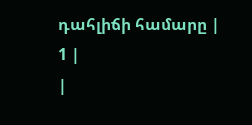դահլիճի համարը | 1 |
|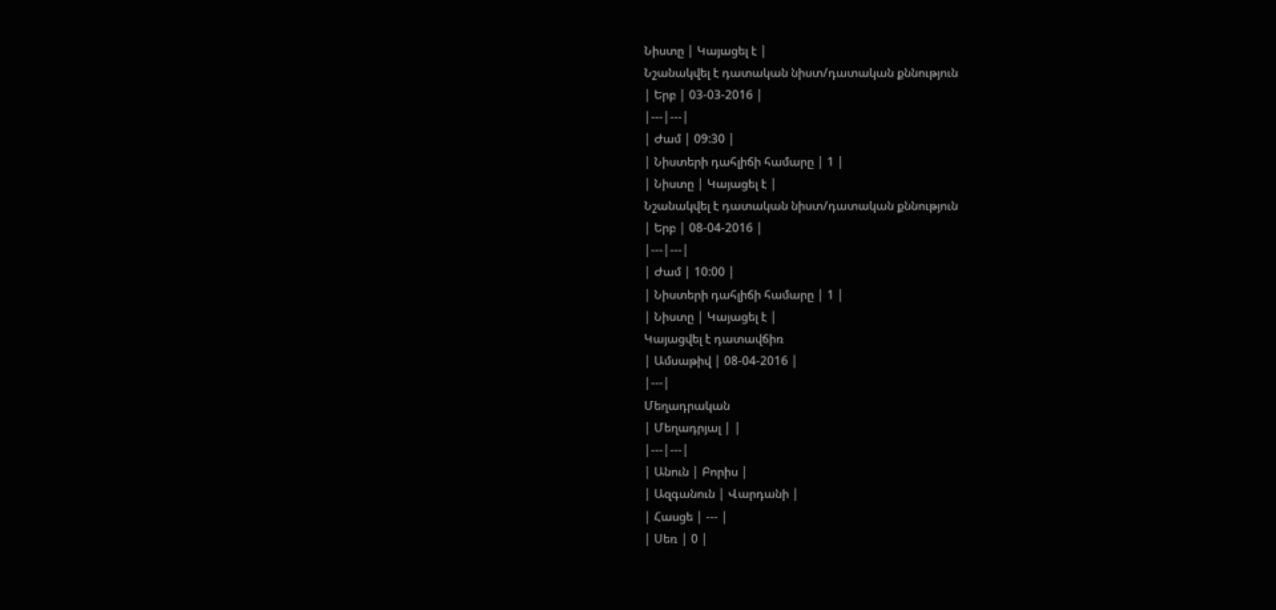Նիստը | Կայացել է |
Նշանակվել է դատական նիստ/դատական քննություն
| Երբ | 03-03-2016 |
|---|---|
| Ժամ | 09:30 |
| Նիստերի դահլիճի համարը | 1 |
| Նիստը | Կայացել է |
Նշանակվել է դատական նիստ/դատական քննություն
| Երբ | 08-04-2016 |
|---|---|
| Ժամ | 10:00 |
| Նիստերի դահլիճի համարը | 1 |
| Նիստը | Կայացել է |
Կայացվել է դատավճիռ
| Ամսաթիվ | 08-04-2016 |
|---|
Մեղադրական
| Մեղադրյալ | |
|---|---|
| Անուն | Բորիս |
| Ազգանուն | Վարդանի |
| Հասցե | --- |
| Սեռ | 0 |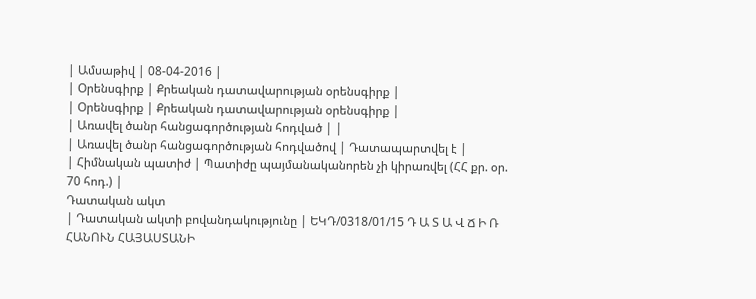| Ամսաթիվ | 08-04-2016 |
| Օրենսգիրք | Քրեական դատավարության օրենսգիրք |
| Օրենսգիրք | Քրեական դատավարության օրենսգիրք |
| Առավել ծանր հանցագործության հոդված | |
| Առավել ծանր հանցագործության հոդվածով | Դատապարտվել է |
| Հիմնական պատիժ | Պատիժը պայմանականորեն չի կիրառվել (ՀՀ քր. օր. 70 հոդ.) |
Դատական ակտ
| Դատական ակտի բովանդակությունը | ԵԿԴ/0318/01/15 Դ Ա Տ Ա Վ Ճ Ի Ռ ՀԱՆՈՒՆ ՀԱՅԱՍՏԱՆԻ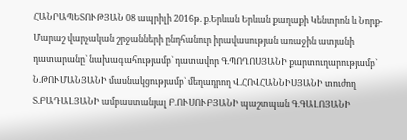ՀԱՆՐԱՊԵՏՈՒԹՅԱՆ 08 ապրիլի 2016թ. ք.Երևան Երևան քաղաքի Կենտրոն և Նորք-Մարաշ վարչական շրջանների ընդհանուր իրավասության առաջին ատյանի դատարանը` նախագահությամբ` դատավոր Գ.ՊՈՂՈՍՅԱՆԻ քարտուղարությամբ` Ն.ԹՈՒՄԱՆՅԱՆԻ մասնակցությամբ` մեղադրող Վ.ՀՈՎՀԱՆՆԻՍՅԱՆԻ տուժող Տ.ԲԱԴԱԼՅԱՆԻ ամբաստանյալ Բ.ՈՒՍՈՒԲՅԱՆԻ պաշտպան Գ.ԳԱԼՈՅԱՆԻ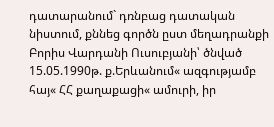դատարանում` դռնբաց դատական նիստում, քննեց գործն ըստ մեղադրանքի Բորիս Վարդանի Ուսուբյանի՝ ծնված 15.05.1990թ. ք.Երևանում« ազգությամբ հայ« ՀՀ քաղաքացի« ամուրի, իր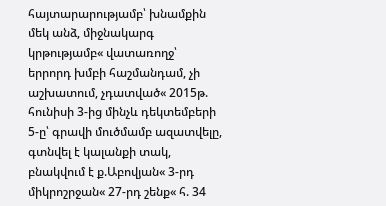հայտարարությամբ՝ խնամքին մեկ անձ, միջնակարգ կրթությամբ« վատառողջ՝ երրորդ խմբի հաշմանդամ, չի աշխատում, չդատված« 2015թ. հունիսի 3-ից մինչև դեկտեմբերի 5-ը՝ գրավի մուծմամբ ազատվելը, գտնվել է կալանքի տակ, բնակվում է ք.Աբովյան« 3-րդ միկրոշրջան« 27-րդ շենք« հ. 34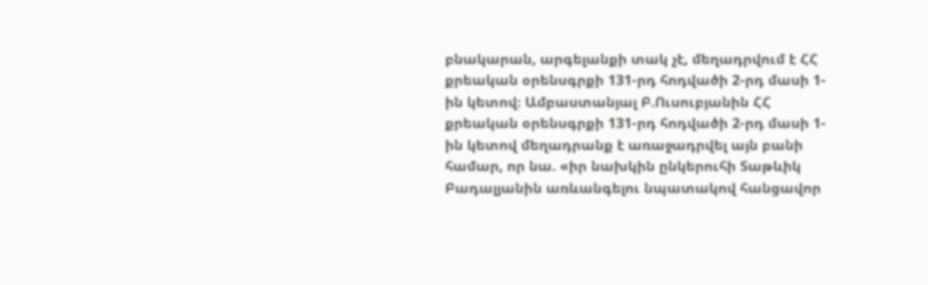բնակարան, արգելանքի տակ չէ, մեղադրվում է ՀՀ քրեական օրենսգրքի 131-րդ հոդվածի 2-րդ մասի 1-ին կետով։ Ամբաստանյալ Բ.Ուսուբյանին ՀՀ քրեական օրենսգրքի 131-րդ հոդվածի 2-րդ մասի 1-ին կետով մեղադրանք է առաջադրվել այն բանի համար, որ նա. «իր նախկին ընկերուհի Տաթևիկ Բադալյանին առևանգելու նպատակով հանցավոր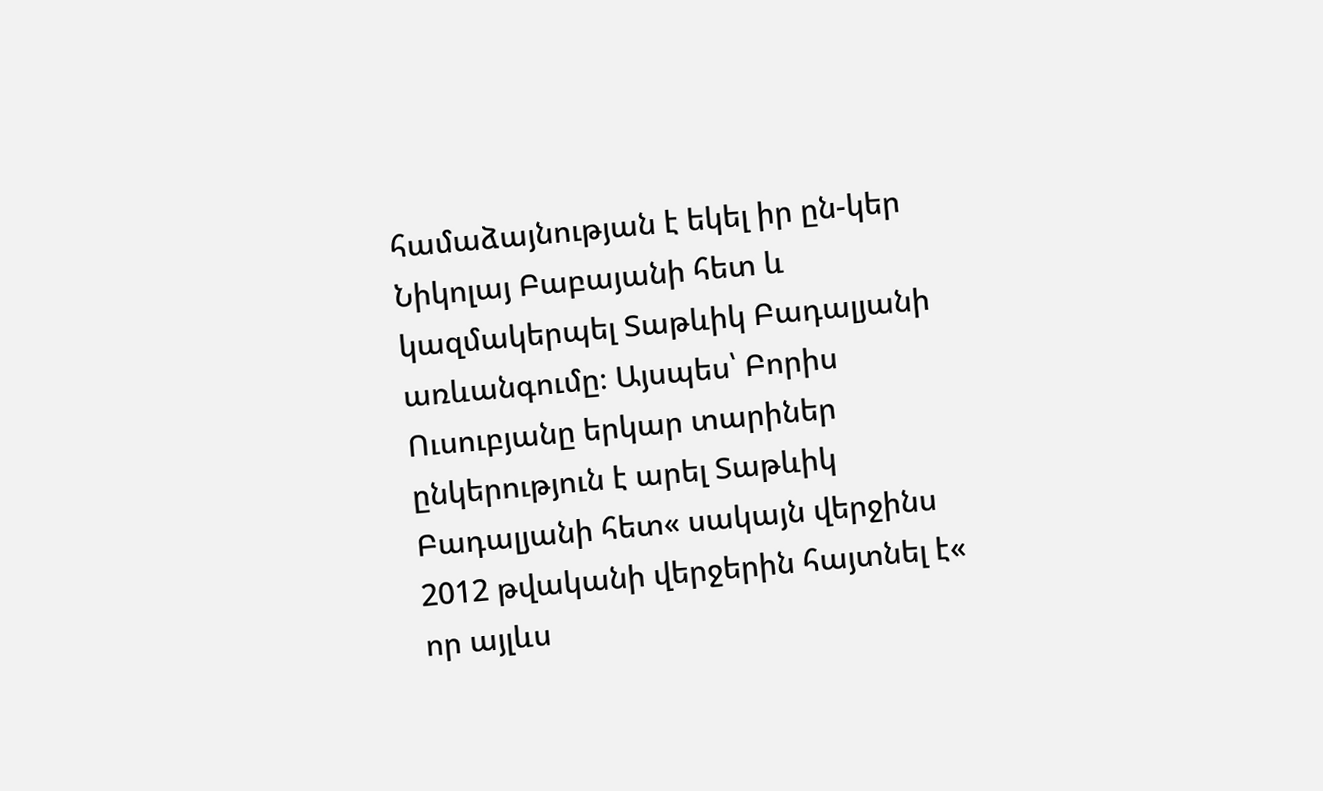համաձայնության է եկել իր ըն-կեր Նիկոլայ Բաբայանի հետ և կազմակերպել Տաթևիկ Բադալյանի առևանգումը։ Այսպես՝ Բորիս Ուսուբյանը երկար տարիներ ընկերություն է արել Տաթևիկ Բադալյանի հետ« սակայն վերջինս 2012 թվականի վերջերին հայտնել է« որ այլևս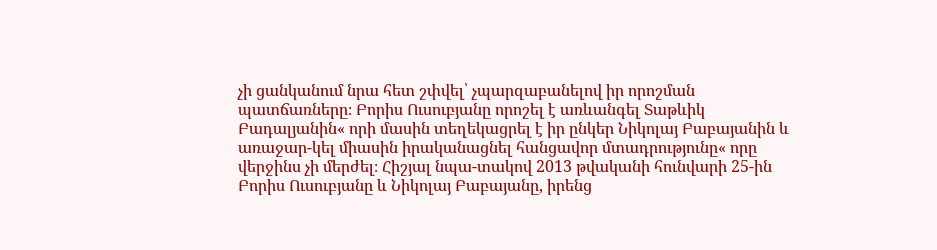չի ցանկանում նրա հետ շփվել՝ չպարզաբանելով իր որոշման պատճառները։ Բորիս Ուսուբյանը որոշել է առևանգել Տաթևիկ Բադալյանին« որի մասին տեղեկացրել է իր ընկեր Նիկոլայ Բաբայանին և առաջար-կել միասին իրականացնել հանցավոր մտադրությունը« որը վերջինս չի մերժել։ Հիշյալ նպա-տակով 2013 թվականի հունվարի 25-ին Բորիս Ուսուբյանը և Նիկոլայ Բաբայանը, իրենց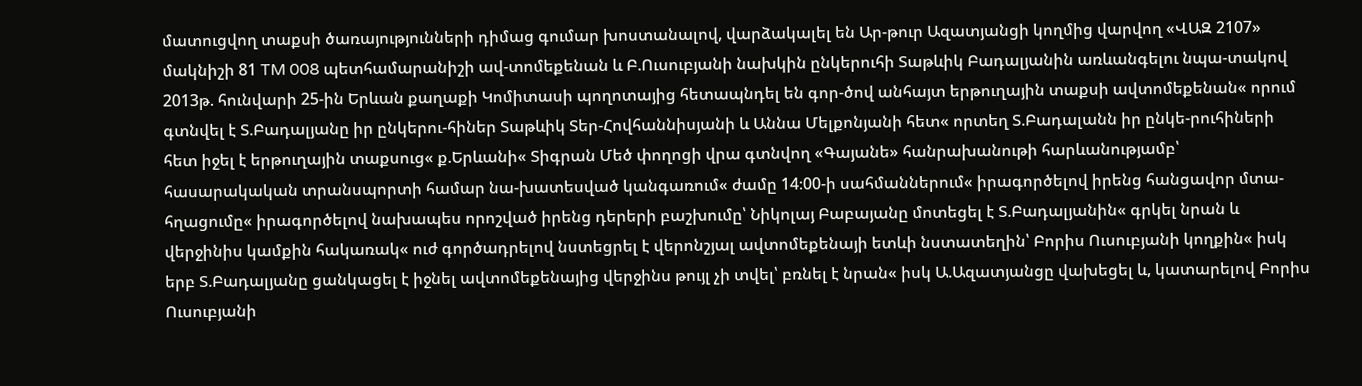մատուցվող տաքսի ծառայությունների դիմաց գումար խոստանալով, վարձակալել են Ար-թուր Ազատյանցի կողմից վարվող «ՎԱԶ 2107» մակնիշի 81 TM 008 պետհամարանիշի ավ-տոմեքենան և Բ.Ուսուբյանի նախկին ընկերուհի Տաթևիկ Բադալյանին առևանգելու նպա-տակով 2013թ. հունվարի 25-ին Երևան քաղաքի Կոմիտասի պողոտայից հետապնդել են գոր-ծով անհայտ երթուղային տաքսի ավտոմեքենան« որում գտնվել է Տ.Բադալյանը իր ընկերու-հիներ Տաթևիկ Տեր-Հովհաննիսյանի և Աննա Մելքոնյանի հետ« որտեղ Տ.Բադալանն իր ընկե-րուհիների հետ իջել է երթուղային տաքսուց« ք.Երևանի« Տիգրան Մեծ փողոցի վրա գտնվող «Գայանե» հանրախանութի հարևանությամբ՝ հասարակական տրանսպորտի համար նա-խատեսված կանգառում« ժամը 14։00-ի սահմաններում« իրագործելով իրենց հանցավոր մտա-հղացումը« իրագործելով նախապես որոշված իրենց դերերի բաշխումը՝ Նիկոլայ Բաբայանը մոտեցել է Տ.Բադալյանին« գրկել նրան և վերջինիս կամքին հակառակ« ուժ գործադրելով նստեցրել է վերոնշյալ ավտոմեքենայի ետևի նստատեղին՝ Բորիս Ուսուբյանի կողքին« իսկ երբ Տ.Բադալյանը ցանկացել է իջնել ավտոմեքենայից վերջինս թույլ չի տվել՝ բռնել է նրան« իսկ Ա.Ազատյանցը վախեցել և, կատարելով Բորիս Ուսուբյանի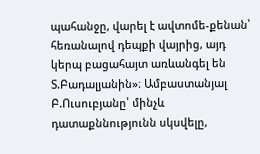պահանջը, վարել է ավտոմե-քենան՝ հեռանալով դեպքի վայրից, այդ կերպ բացահայտ առևանգել են Տ.Բադալյանին»։ Ամբաստանյալ Բ.Ուսուբյանը՝ մինչև դատաքննությունն սկսվելը,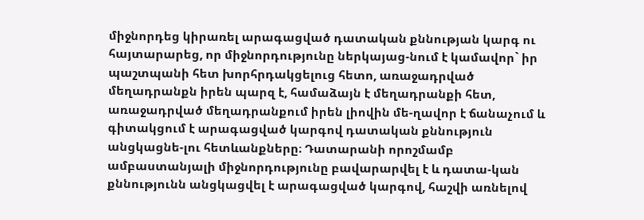միջնորդեց կիրառել արագացված դատական քննության կարգ ու հայտարարեց, որ միջնորդությունը ներկայաց-նում է կամավոր` իր պաշտպանի հետ խորհրդակցելուց հետո, առաջադրված մեղադրանքն իրեն պարզ է, համաձայն է մեղադրանքի հետ, առաջադրված մեղադրանքում իրեն լիովին մե-ղավոր է ճանաչում և գիտակցում է արագացված կարգով դատական քննություն անցկացնե-լու հետևանքները։ Դատարանի որոշմամբ ամբաստանյալի միջնորդությունը բավարարվել է և դատա-կան քննությունն անցկացվել է արագացված կարգով, հաշվի առնելով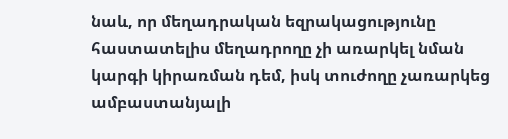նաև, որ մեղադրական եզրակացությունը հաստատելիս մեղադրողը չի առարկել նման կարգի կիրառման դեմ, իսկ տուժողը չառարկեց ամբաստանյալի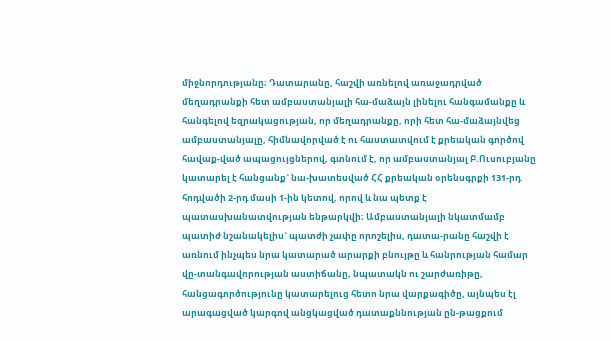միջնորդությանը։ Դատարանը, հաշվի առնելով առաջադրված մեղադրանքի հետ ամբաստանյալի հա-մաձայն լինելու հանգամանքը և հանգելով եզրակացության, որ մեղադրանքը, որի հետ հա-մաձայնվեց ամբաստանյալը, հիմնավորված է ու հաստատվում է քրեական գործով հավաք-ված ապացույցներով, գտնում է, որ ամբաստանյալ Բ.Ուսուբյանը կատարել է հանցանք` նա-խատեսված ՀՀ քրեական օրենսգրքի 131-րդ հոդվածի 2-րդ մասի 1-ին կետով, որով և նա պետք է պատասխանատվության ենթարկվի։ Ամբաստանյալի նկատմամբ պատիժ նշանակելիս` պատժի չափը որոշելիս, դատա-րանը հաշվի է առնում ինչպես նրա կատարած արարքի բնույթը և հանրության համար վը-տանգավորության աստիճանը, նպատակն ու շարժառիթը, հանցագործությունը կատարելուց հետո նրա վարքագիծը, այնպես էլ արագացված կարգով անցկացված դատաքննության ըն-թացքում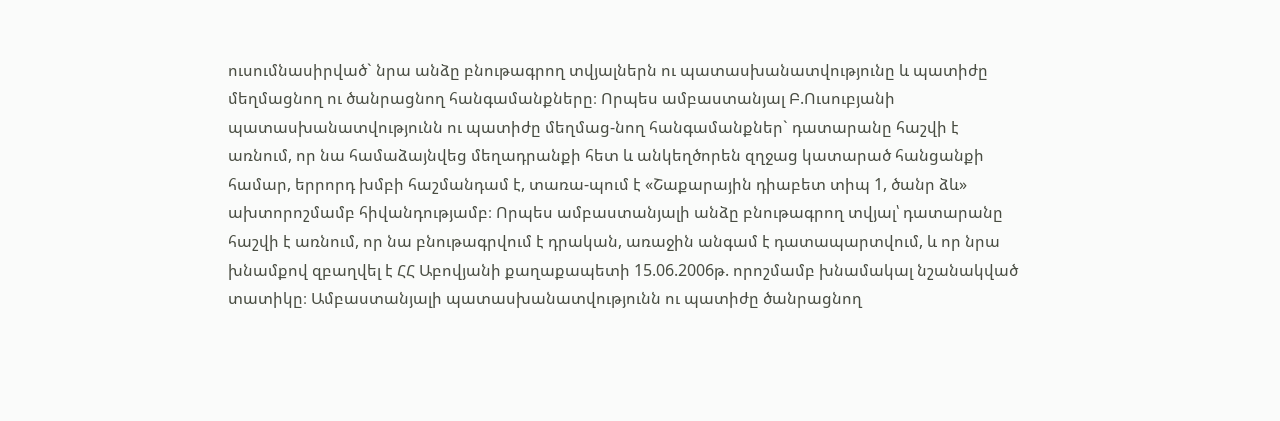ուսումնասիրված` նրա անձը բնութագրող տվյալներն ու պատասխանատվությունը և պատիժը մեղմացնող ու ծանրացնող հանգամանքները։ Որպես ամբաստանյալ Բ.Ուսուբյանի պատասխանատվությունն ու պատիժը մեղմաց-նող հանգամանքներ` դատարանը հաշվի է առնում, որ նա համաձայնվեց մեղադրանքի հետ և անկեղծորեն զղջաց կատարած հանցանքի համար, երրորդ խմբի հաշմանդամ է, տառա-պում է «Շաքարային դիաբետ տիպ 1, ծանր ձև» ախտորոշմամբ հիվանդությամբ։ Որպես ամբաստանյալի անձը բնութագրող տվյալ՝ դատարանը հաշվի է առնում, որ նա բնութագրվում է դրական, առաջին անգամ է դատապարտվում, և որ նրա խնամքով զբաղվել է ՀՀ Աբովյանի քաղաքապետի 15.06.2006թ. որոշմամբ խնամակալ նշանակված տատիկը։ Ամբաստանյալի պատասխանատվությունն ու պատիժը ծանրացնող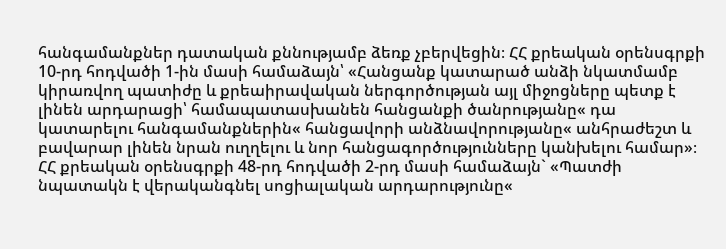հանգամանքներ դատական քննությամբ ձեռք չբերվեցին։ ՀՀ քրեական օրենսգրքի 10-րդ հոդվածի 1-ին մասի համաձայն՝ «Հանցանք կատարած անձի նկատմամբ կիրառվող պատիժը և քրեաիրավական ներգործության այլ միջոցները պետք է լինեն արդարացի՝ համապատասխանեն հանցանքի ծանրությանը« դա կատարելու հանգամանքներին« հանցավորի անձնավորությանը« անհրաժեշտ և բավարար լինեն նրան ուղղելու և նոր հանցագործությունները կանխելու համար»։ ՀՀ քրեական օրենսգրքի 48-րդ հոդվածի 2-րդ մասի համաձայն` «Պատժի նպատակն է վերականգնել սոցիալական արդարությունը«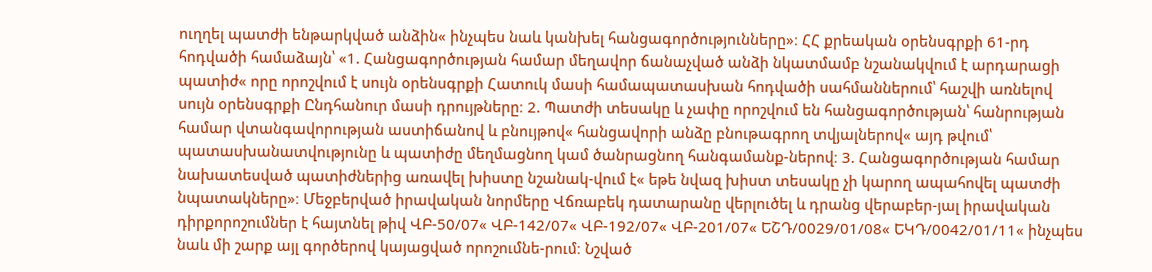ուղղել պատժի ենթարկված անձին« ինչպես նաև կանխել հանցագործությունները»։ ՀՀ քրեական օրենսգրքի 61-րդ հոդվածի համաձայն՝ «1. Հանցագործության համար մեղավոր ճանաչված անձի նկատմամբ նշանակվում է արդարացի պատիժ« որը որոշվում է սույն օրենսգրքի Հատուկ մասի համապատասխան հոդվածի սահմաններում՝ հաշվի առնելով սույն օրենսգրքի Ընդհանուր մասի դրույթները։ 2. Պատժի տեսակը և չափը որոշվում են հանցագործության՝ հանրության համար վտանգավորության աստիճանով և բնույթով« հանցավորի անձը բնութագրող տվյալներով« այդ թվում՝ պատասխանատվությունը և պատիժը մեղմացնող կամ ծանրացնող հանգամանք-ներով։ 3. Հանցագործության համար նախատեսված պատիժներից առավել խիստը նշանակ-վում է« եթե նվազ խիստ տեսակը չի կարող ապահովել պատժի նպատակները»։ Մեջբերված իրավական նորմերը Վճռաբեկ դատարանը վերլուծել և դրանց վերաբեր-յալ իրավական դիրքորոշումներ է հայտնել թիվ ՎԲ-50/07« ՎԲ-142/07« ՎԲ-192/07« ՎԲ-201/07« ԵՇԴ/0029/01/08« ԵԿԴ/0042/01/11« ինչպես նաև մի շարք այլ գործերով կայացված որոշումնե-րում։ Նշված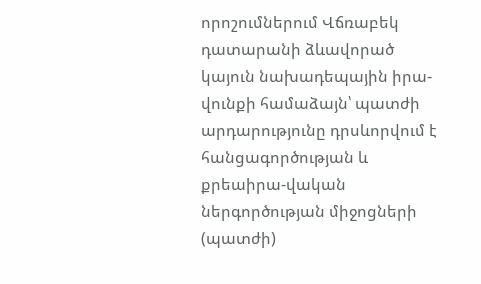որոշումներում Վճռաբեկ դատարանի ձևավորած կայուն նախադեպային իրա-վունքի համաձայն՝ պատժի արդարությունը դրսևորվում է հանցագործության և քրեաիրա-վական ներգործության միջոցների (պատժի)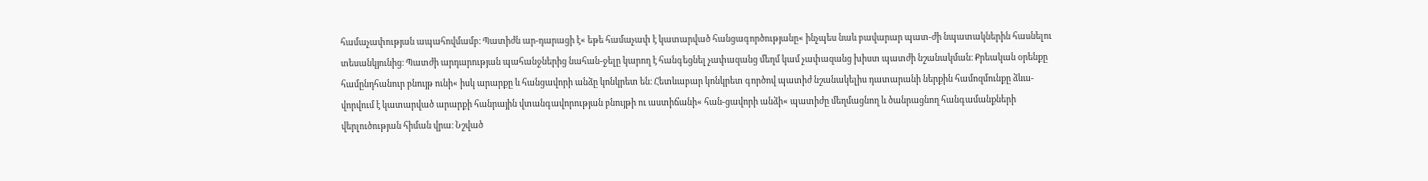համաչափության ապահովմամբ։ Պատիժն ար-դարացի է« եթե համաչափ է կատարված հանցագործությանը« ինչպես նաև բավարար պատ-ժի նպատակներին հասնելու տեսանկյունից։ Պատժի արդարության պահանջներից նահան-ջելը կարող է հանգեցնել չափազանց մեղմ կամ չափազանց խիստ պատժի նշանակման։ Քրեական օրենքը համընդհանուր բնույթ ունի« իսկ արարքը և հանցավորի անձը կոնկրետ են։ Հետևաբար կոնկրետ գործով պատիժ նշանակելիս դատարանի ներքին համոզմունքը ձևա-վորվում է կատարված արարքի հանրային վտանգավորության բնույթի ու աստիճանի« հան-ցավորի անձի« պատիժը մեղմացնող և ծանրացնող հանգամանքների վերլուծության հիման վրա։ Նշված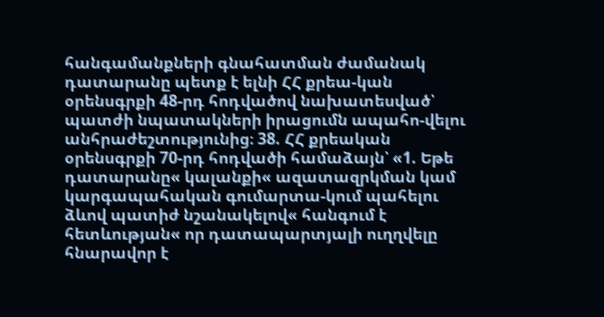հանգամանքների գնահատման ժամանակ դատարանը պետք է ելնի ՀՀ քրեա-կան օրենսգրքի 48-րդ հոդվածով նախատեսված՝ պատժի նպատակների իրացումն ապահո-վելու անհրաժեշտությունից։ 38. ՀՀ քրեական օրենսգրքի 70-րդ հոդվածի համաձայն՝ «1. Եթե դատարանը« կալանքի« ազատազրկման կամ կարգապահական գումարտա-կում պահելու ձևով պատիժ նշանակելով« հանգում է հետևության« որ դատապարտյալի ուղղվելը հնարավոր է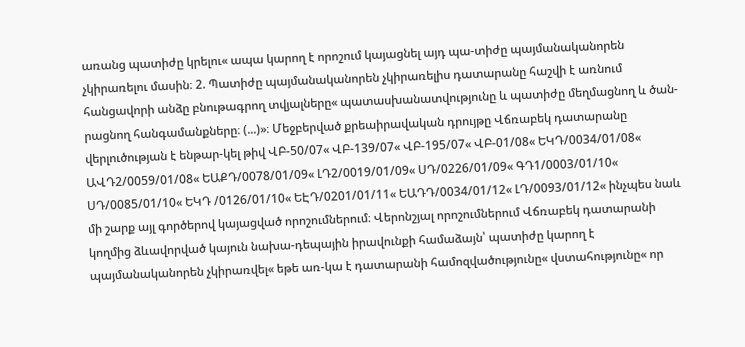առանց պատիժը կրելու« ապա կարող է որոշում կայացնել այդ պա-տիժը պայմանականորեն չկիրառելու մասին։ 2. Պատիժը պայմանականորեն չկիրառելիս դատարանը հաշվի է առնում հանցավորի անձը բնութագրող տվյալները« պատասխանատվությունը և պատիժը մեղմացնող և ծան-րացնող հանգամանքները։ (...)»։ Մեջբերված քրեաիրավական դրույթը Վճռաբեկ դատարանը վերլուծության է ենթար-կել թիվ ՎԲ-50/07« ՎԲ-139/07« ՎԲ-195/07« ՎԲ-01/08« ԵԿԴ/0034/01/08« ԱՎԴ2/0059/01/08« ԵԱՔԴ/0078/01/09« ԼԴ2/0019/01/09« ՍԴ/0226/01/09« ԳԴ1/0003/01/10« ՍԴ/0085/01/10« ԵԿԴ /0126/01/10« ԵԷԴ/0201/01/11« ԵԱԴԴ/0034/01/12« ԼԴ/0093/01/12« ինչպես նաև մի շարք այլ գործերով կայացված որոշումներում։ Վերոնշյալ որոշումներում Վճռաբեկ դատարանի կողմից ձևավորված կայուն նախա-դեպային իրավունքի համաձայն՝ պատիժը կարող է պայմանականորեն չկիրառվել« եթե առ-կա է դատարանի համոզվածությունը« վստահությունը« որ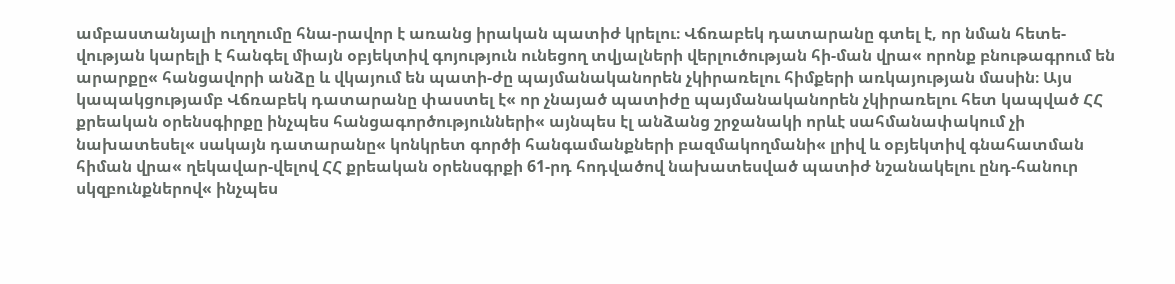ամբաստանյալի ուղղումը հնա-րավոր է առանց իրական պատիժ կրելու։ Վճռաբեկ դատարանը գտել է, որ նման հետե-վության կարելի է հանգել միայն օբյեկտիվ գոյություն ունեցող տվյալների վերլուծության հի-ման վրա« որոնք բնութագրում են արարքը« հանցավորի անձը և վկայում են պատի-ժը պայմանականորեն չկիրառելու հիմքերի առկայության մասին։ Այս կապակցությամբ Վճռաբեկ դատարանը փաստել է« որ չնայած պատիժը պայմանականորեն չկիրառելու հետ կապված ՀՀ քրեական օրենսգիրքը ինչպես հանցագործությունների« այնպես էլ անձանց շրջանակի որևէ սահմանափակում չի նախատեսել« սակայն դատարանը« կոնկրետ գործի հանգամանքների բազմակողմանի« լրիվ և օբյեկտիվ գնահատման հիման վրա« ղեկավար-վելով ՀՀ քրեական օրենսգրքի 61-րդ հոդվածով նախատեսված պատիժ նշանակելու ընդ-հանուր սկզբունքներով« ինչպես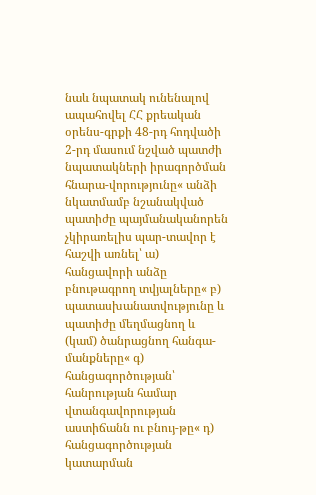նաև նպատակ ունենալով ապահովել ՀՀ քրեական օրենս-գրքի 48-րդ հոդվածի 2-րդ մասում նշված պատժի նպատակների իրագործման հնարա-վորությունը« անձի նկատմամբ նշանակված պատիժը պայմանականորեն չկիրառելիս պար-տավոր է հաշվի առնել՝ ա) հանցավորի անձը բնութագրող տվյալները« բ) պատասխանատվությունը և պատիժը մեղմացնող և (կամ) ծանրացնող հանգա-մանքները« գ) հանցագործության՝ հանրության համար վտանգավորության աստիճանն ու բնույ-թը« դ) հանցագործության կատարման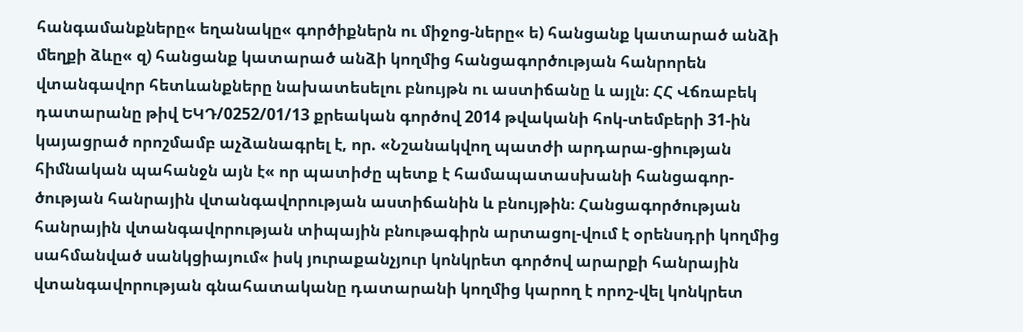հանգամանքները« եղանակը« գործիքներն ու միջոց-ները« ե) հանցանք կատարած անձի մեղքի ձևը« զ) հանցանք կատարած անձի կողմից հանցագործության հանրորեն վտանգավոր հետևանքները նախատեսելու բնույթն ու աստիճանը և այլն։ ՀՀ Վճռաբեկ դատարանը թիվ ԵԿԴ/0252/01/13 քրեական գործով 2014 թվականի հոկ-տեմբերի 31-ին կայացրած որոշմամբ աչձանագրել է, որ. «Նշանակվող պատժի արդարա-ցիության հիմնական պահանջն այն է« որ պատիժը պետք է համապատասխանի հանցագոր-ծության հանրային վտանգավորության աստիճանին և բնույթին։ Հանցագործության հանրային վտանգավորության տիպային բնութագիրն արտացոլ-վում է օրենսդրի կողմից սահմանված սանկցիայում« իսկ յուրաքանչյուր կոնկրետ գործով արարքի հանրային վտանգավորության գնահատականը դատարանի կողմից կարող է որոշ-վել կոնկրետ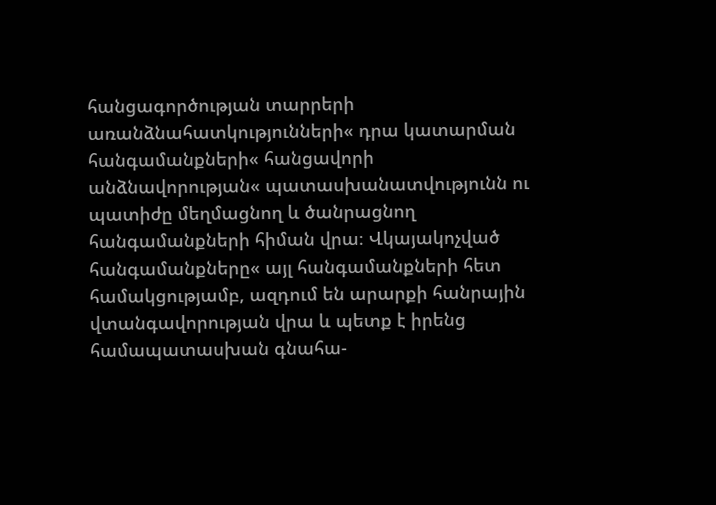հանցագործության տարրերի առանձնահատկությունների« դրա կատարման հանգամանքների« հանցավորի անձնավորության« պատասխանատվությունն ու պատիժը մեղմացնող և ծանրացնող հանգամանքների հիման վրա։ Վկայակոչված հանգամանքները« այլ հանգամանքների հետ համակցությամբ, ազդում են արարքի հանրային վտանգավորության վրա և պետք է իրենց համապատասխան գնահա-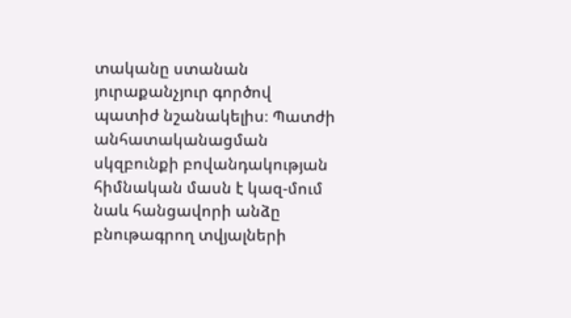տականը ստանան յուրաքանչյուր գործով պատիժ նշանակելիս։ Պատժի անհատականացման սկզբունքի բովանդակության հիմնական մասն է կազ-մում նաև հանցավորի անձը բնութագրող տվյալների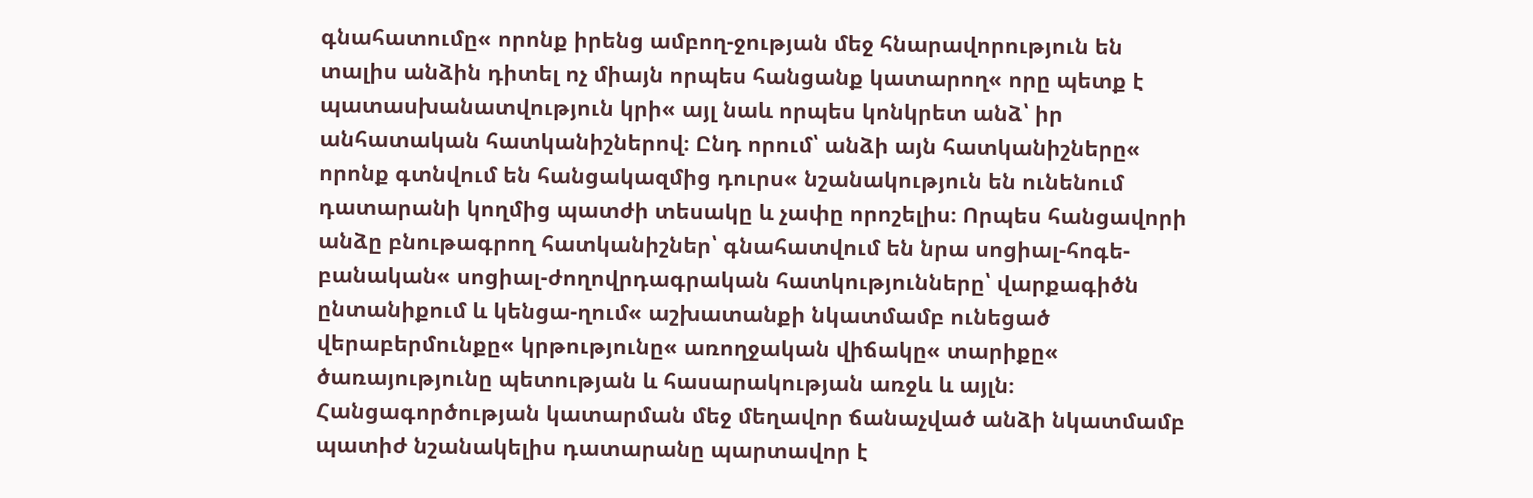գնահատումը« որոնք իրենց ամբող-ջության մեջ հնարավորություն են տալիս անձին դիտել ոչ միայն որպես հանցանք կատարող« որը պետք է պատասխանատվություն կրի« այլ նաև որպես կոնկրետ անձ՝ իր անհատական հատկանիշներով։ Ընդ որում՝ անձի այն հատկանիշները« որոնք գտնվում են հանցակազմից դուրս« նշանակություն են ունենում դատարանի կողմից պատժի տեսակը և չափը որոշելիս։ Որպես հանցավորի անձը բնութագրող հատկանիշներ՝ գնահատվում են նրա սոցիալ-հոգե-բանական« սոցիալ-ժողովրդագրական հատկությունները՝ վարքագիծն ընտանիքում և կենցա-ղում« աշխատանքի նկատմամբ ունեցած վերաբերմունքը« կրթությունը« առողջական վիճակը« տարիքը« ծառայությունը պետության և հասարակության առջև և այլն։ Հանցագործության կատարման մեջ մեղավոր ճանաչված անձի նկատմամբ պատիժ նշանակելիս դատարանը պարտավոր է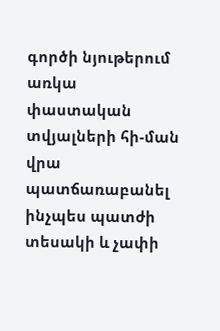գործի նյութերում առկա փաստական տվյալների հի-ման վրա պատճառաբանել ինչպես պատժի տեսակի և չափի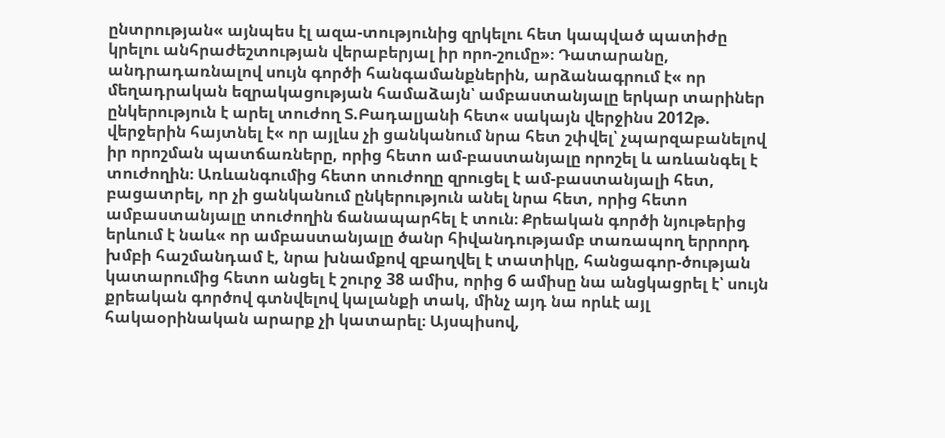ընտրության« այնպես էլ ազա-տությունից զրկելու հետ կապված պատիժը կրելու անհրաժեշտության վերաբերյալ իր որո-շումը»։ Դատարանը, անդրադառնալով սույն գործի հանգամանքներին, արձանագրում է« որ մեղադրական եզրակացության համաձայն՝ ամբաստանյալը երկար տարիներ ընկերություն է արել տուժող Տ.Բադալյանի հետ« սակայն վերջինս 2012թ. վերջերին հայտնել է« որ այլևս չի ցանկանում նրա հետ շփվել՝ չպարզաբանելով իր որոշման պատճառները, որից հետո ամ-բաստանյալը որոշել և առևանգել է տուժողին։ Առևանգումից հետո տուժողը զրուցել է ամ-բաստանյալի հետ, բացատրել, որ չի ցանկանում ընկերություն անել նրա հետ, որից հետո ամբաստանյալը տուժողին ճանապարհել է տուն։ Քրեական գործի նյութերից երևում է նաև« որ ամբաստանյալը ծանր հիվանդությամբ տառապող երրորդ խմբի հաշմանդամ է, նրա խնամքով զբաղվել է տատիկը, հանցագոր-ծության կատարումից հետո անցել է շուրջ 38 ամիս, որից 6 ամիսը նա անցկացրել է՝ սույն քրեական գործով գտնվելով կալանքի տակ, մինչ այդ նա որևէ այլ հակաօրինական արարք չի կատարել։ Այսպիսով,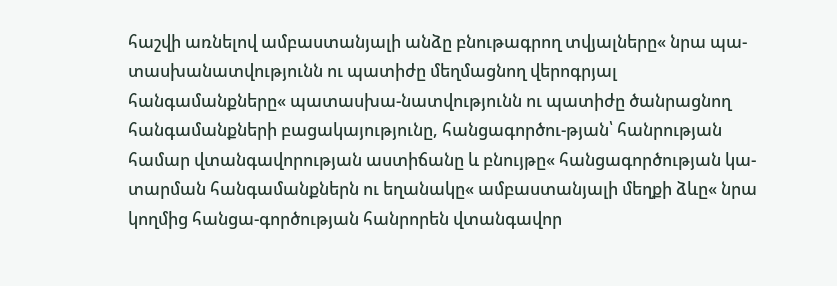հաշվի առնելով ամբաստանյալի անձը բնութագրող տվյալները« նրա պա-տասխանատվությունն ու պատիժը մեղմացնող վերոգրյալ հանգամանքները« պատասխա-նատվությունն ու պատիժը ծանրացնող հանգամանքների բացակայությունը, հանցագործու-թյան՝ հանրության համար վտանգավորության աստիճանը և բնույթը« հանցագործության կա-տարման հանգամանքներն ու եղանակը« ամբաստանյալի մեղքի ձևը« նրա կողմից հանցա-գործության հանրորեն վտանգավոր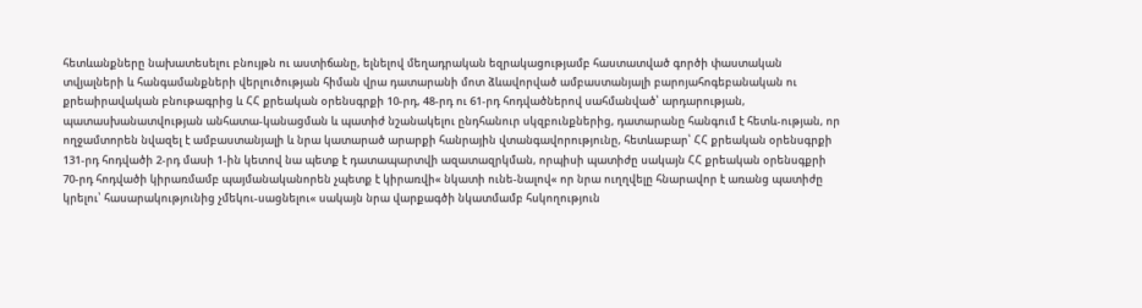հետևանքները նախատեսելու բնույթն ու աստիճանը, ելնելով մեղադրական եզրակացությամբ հաստատված գործի փաստական տվյալների և հանգամանքների վերլուծության հիման վրա դատարանի մոտ ձևավորված ամբաստանյալի բարոյահոգեբանական ու քրեաիրավական բնութագրից և ՀՀ քրեական օրենսգրքի 10-րդ, 48-րդ ու 61-րդ հոդվածներով սահմանված՝ արդարության, պատասխանատվության անհատա-կանացման և պատիժ նշանակելու ընդհանուր սկզբունքներից, դատարանը հանգում է հետև-ության, որ ողջամտորեն նվազել է ամբաստանյալի և նրա կատարած արարքի հանրային վտանգավորությունը, հետևաբար՝ ՀՀ քրեական օրենսգրքի 131-րդ հոդվածի 2-րդ մասի 1-ին կետով նա պետք է դատապարտվի ազատազրկման, որպիսի պատիժը սակայն ՀՀ քրեական օրենսգքրի 70-րդ հոդվածի կիրառմամբ պայմանականորեն չպետք է կիրառվի« նկատի ունե-նալով« որ նրա ուղղվելը հնարավոր է առանց պատիժը կրելու՝ հասարակությունից չմեկու-սացնելու« սակայն նրա վարքագծի նկատմամբ հսկողություն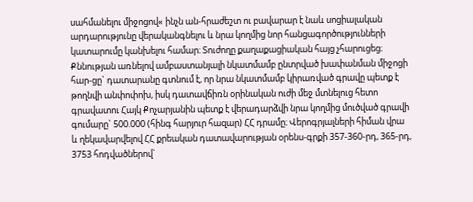սահմանելու միջոցով« ինչն ան-հրաժեշտ ու բավարար է նաև սոցիալական արդարությունը վերականգնելու և նրա կողմից նոր հանցագործությունների կատարումը կանխելու համար։ Տուժողը քաղաքացիական հայց չհարուցեց։ Քննության առնելով ամբաստանյալի նկատմամբ ընտրված խափանման միջոցի հար-ցը` դատարանը գտնում է, որ նրա նկատմամբ կիրառված գրավը պետք է թողնվի անփոփոխ, իսկ դատավճիռն օրինական ուժի մեջ մտնելուց հետո գրավատու Հայկ Քոչարյանին պետք է վերադարձվի նրա կողմից մուծված գրավի գումարը` 500.000 (հինգ հարյուր հազար) ՀՀ դրամը։ Վերոգրյալների հիման վրա և ղեկավարվելով ՀՀ քրեական դատավարության օրենս-գրքի 357-360-րդ, 365-րդ, 3753 հոդվածներով`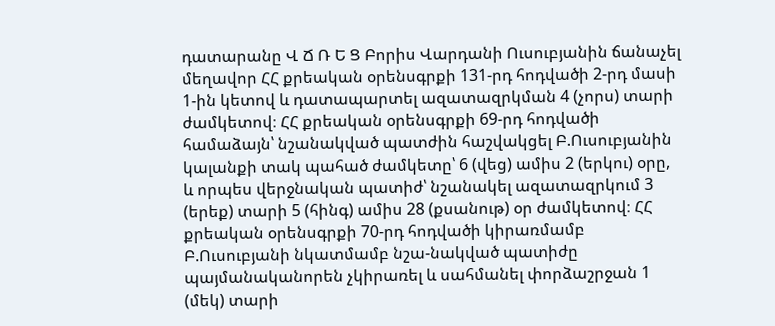դատարանը Վ Ճ Ռ Ե Ց Բորիս Վարդանի Ուսուբյանին ճանաչել մեղավոր ՀՀ քրեական օրենսգրքի 131-րդ հոդվածի 2-րդ մասի 1-ին կետով և դատապարտել ազատազրկման 4 (չորս) տարի ժամկետով։ ՀՀ քրեական օրենսգրքի 69-րդ հոդվածի համաձայն՝ նշանակված պատժին հաշվակցել Բ.Ուսուբյանին կալանքի տակ պահած ժամկետը՝ 6 (վեց) ամիս 2 (երկու) օրը, և որպես վերջնական պատիժ՝ նշանակել ազատազրկում 3 (երեք) տարի 5 (հինգ) ամիս 28 (քսանութ) օր ժամկետով։ ՀՀ քրեական օրենսգրքի 70-րդ հոդվածի կիրառմամբ Բ.Ուսուբյանի նկատմամբ նշա-նակված պատիժը պայմանականորեն չկիրառել և սահմանել փորձաշրջան 1 (մեկ) տարի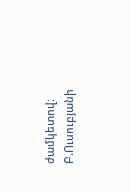ժամկետով։ Բ.Ուսուբյանի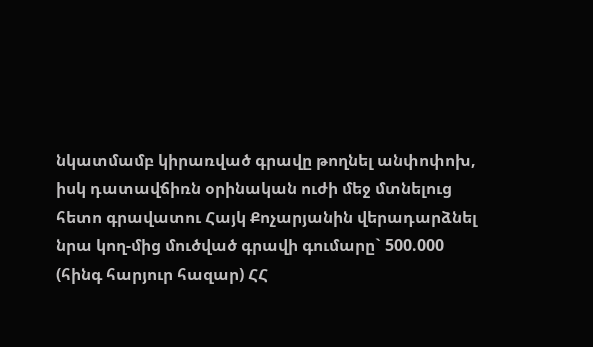նկատմամբ կիրառված գրավը թողնել անփոփոխ, իսկ դատավճիռն օրինական ուժի մեջ մտնելուց հետո գրավատու Հայկ Քոչարյանին վերադարձնել նրա կող-մից մուծված գրավի գումարը` 500.000 (հինգ հարյուր հազար) ՀՀ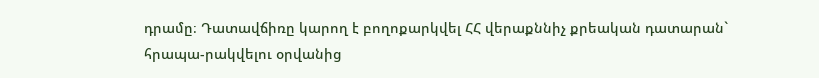դրամը։ Դատավճիռը կարող է բողոքարկվել ՀՀ վերաքննիչ քրեական դատարան` հրապա-րակվելու օրվանից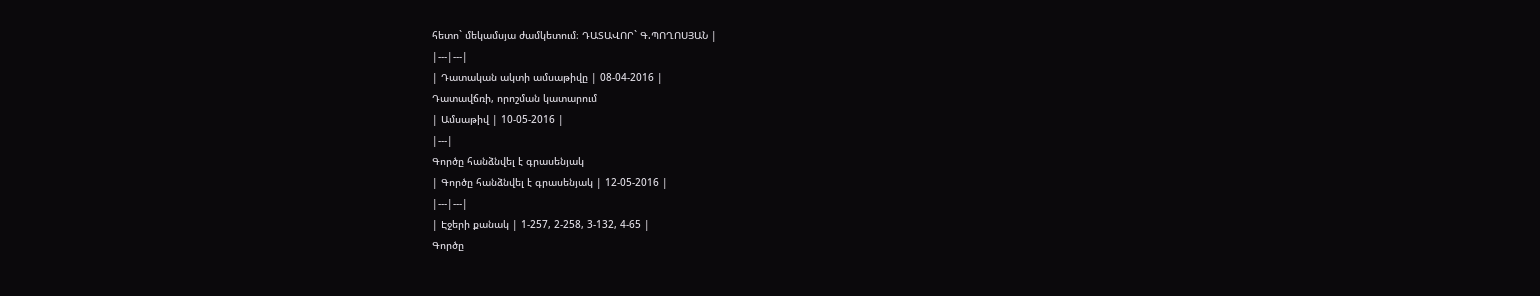հետո` մեկամսյա ժամկետում։ ԴԱՏԱՎՈՐ` Գ.ՊՈՂՈՍՅԱՆ |
|---|---|
| Դատական ակտի ամսաթիվը | 08-04-2016 |
Դատավճռի, որոշման կատարում
| Ամսաթիվ | 10-05-2016 |
|---|
Գործը հանձնվել է գրասենյակ
| Գործը հանձնվել է գրասենյակ | 12-05-2016 |
|---|---|
| Էջերի քանակ | 1-257, 2-258, 3-132, 4-65 |
Գործը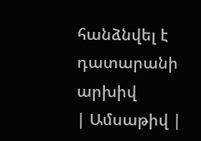հանձնվել է դատարանի արխիվ
| Ամսաթիվ |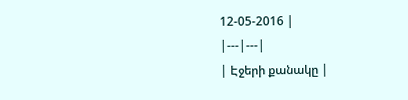12-05-2016 |
|---|---|
| Էջերի քանակը |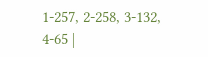1-257, 2-258, 3-132, 4-65 |